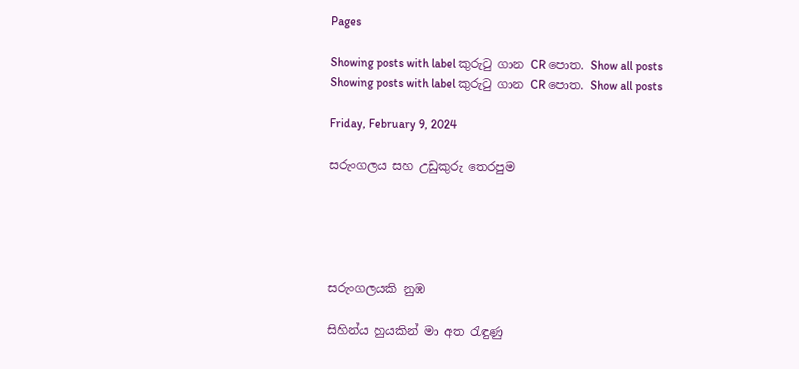Pages

Showing posts with label කුරුටු ගාන CR පොත. Show all posts
Showing posts with label කුරුටු ගාන CR පොත. Show all posts

Friday, February 9, 2024

සරුංගලය සහ උඩුකුරු තෙරපුම





සරුංගලයකි නුඹ

සිහින්ය හුයකින් මා අත රැඳුණු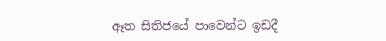ඈත සිතිජයේ පාවෙන්ට ඉඩදී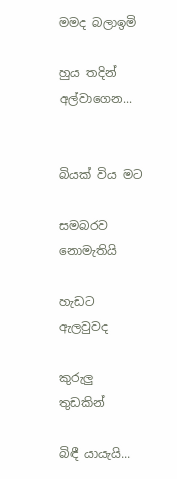මමද බලාඉමි

හුය තදින් අල්වාගෙන...


බියක් විය මට

සමබරව නොමැතියි

හැඩට ඇලවුවද

කුරුලු තුඩකින්

බිඳී යායැයි...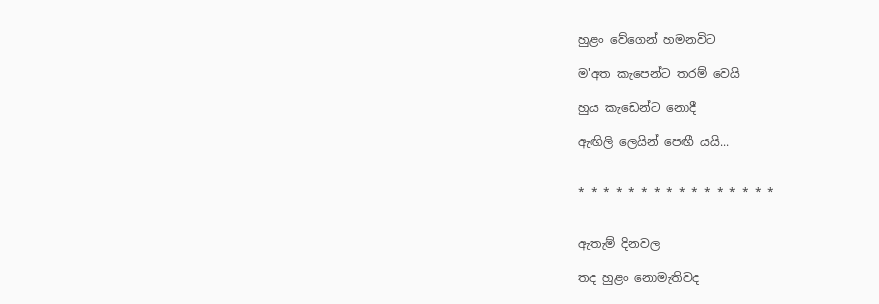හුළං වේගෙන් හමනවිට

ම'අත කැපෙන්ට තරම් වෙයි

හුය කැඩෙන්ට නොදී

ඇඟිලි ලෙයින් පෙඟී යයි...


* * * * * * * * * * * * * * * *


ඇතැම් දිනවල

තද හුළං නොමැතිවද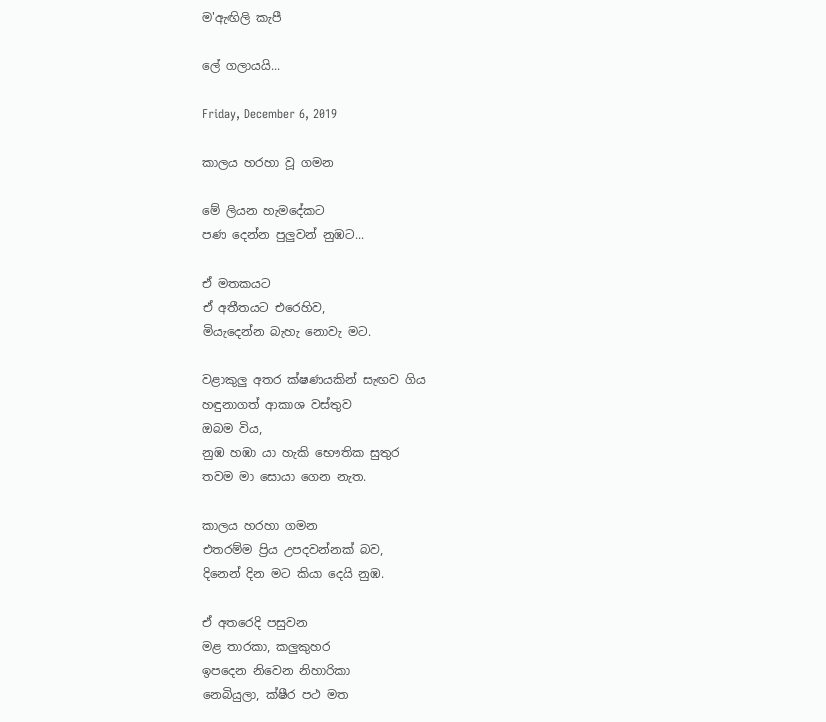ම'ඇඟිලි කැපී

ලේ ගලායයි...

Friday, December 6, 2019

කාලය හරහා වූ ගමන

මේ ලියන හැමදේකට
පණ ‌දෙන්න පුලුවන් නුඹට...

ඒ මතකයට
ඒ අතීතයට එරෙහිව,
මියැදෙන්න බැහැ ‌නොවැ මට.

වළාකුලු අතර ක්ෂණයකින් සැඟව ගිය
හඳුනාගත් ආකාශ වස්තුව
ඔබම විය,
නුඹ හඹා යා හැකි භෞතික සුතුර
තවම මා ‌සොයා ‌ගෙන නැත.

කාලය හරහා ගමන
එතරම්ම ප්‍රිය උපදවන්නක් බව,
දිනෙන් දින මට කියා ‌දෙයි නුඹ.

ඒ අතරෙදි පසුවන
මළ තාරකා, කලුකුහර
ඉපදෙන නිවෙන නිහාරිකා
නෙබියුලා, ක්ෂීර පථ මත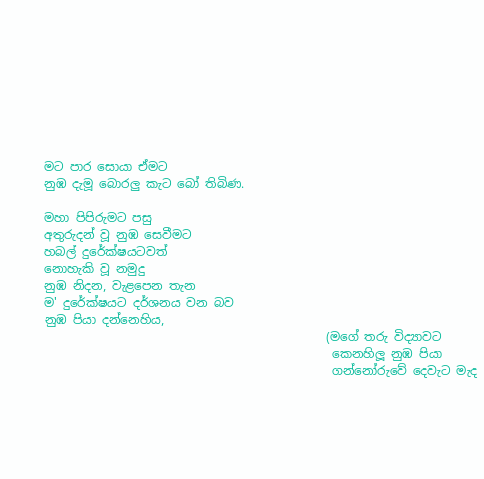මට පාර ‌සොයා ඒමට
නුඹ දැමූ ‌බොරලු කැට ‌බෝ තිබිණ.

මහා පිපිරුමට පසු
අතුරුදන් වූ නුඹ ‌සෙවීමට
හබල් දුරේක්ෂයටවත් ‌
නොහැකි වූ නමුදු
නුඹ නිදන, වැළපෙන තැන
ම' දුරේක්ෂයට දර්ශනය වන බව
නුඹ පියා දන්නෙහිය,
                                               (මගේ තරු විද්‍යාවට
                                                කෙනහිලූ නුඹ පියා
                                                ගන්නෝරුවේ ‌දෙවැට මැද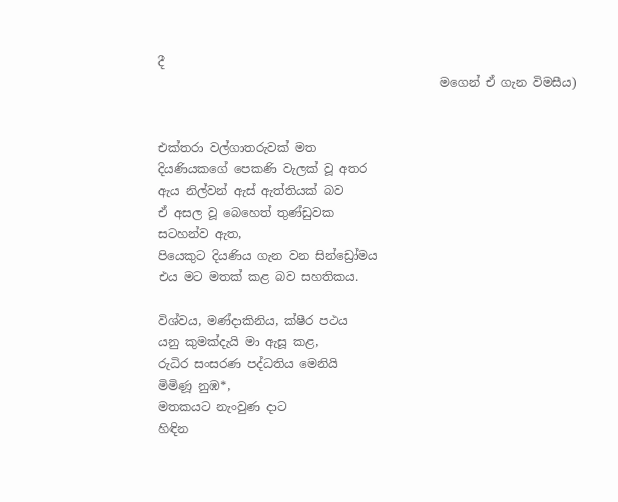දී
                                               මගෙන් ඒ ගැන විමසීය)


එක්තරා වල්ගාතරුවක් මත
දියණියකගේ ‌පෙකණි වැලක් වූ අතර
ඇය නිල්වන් ඇස් ඇත්තියක් බව
ඒ අසල වූ ‌බෙහෙත් තුණ්ඩුවක
සටහන්ව ඇත,
පියෙකුට දියණිය ගැන වන සින්ඩ්‍රෝමය
එය මට මතක් කළ බව සහතිකය.

විශ්වය, මණ්දාකිනිය, ක්ෂීර පථය
යනු කුමක්දැයි මා ඇසූ කළ,
රුධිර සංසරණ පද්ධතිය ‌මෙනියි
මිමිණූ නුඹ*,
මතකයට නැංවුණ දාට
හිඳින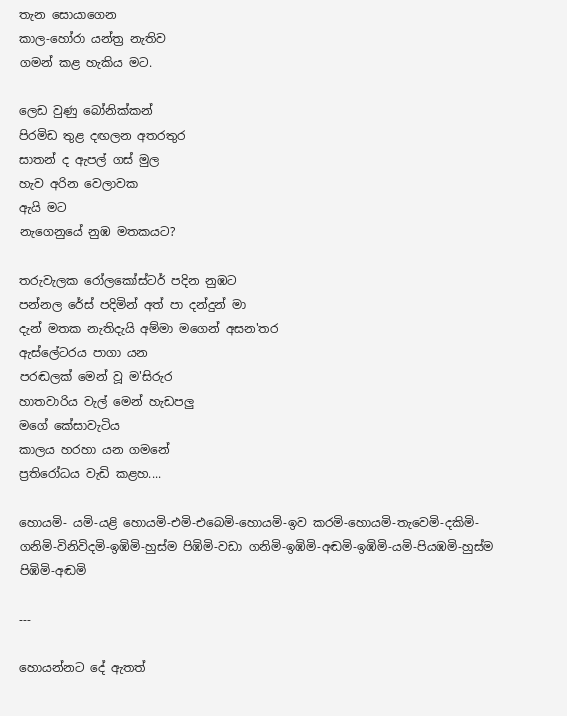තැන ‌සොයාගෙන
කාල-හෝරා යන්ත්‍ර නැතිව
ගමන් කළ හැකිය මට.

ලෙඩ වුණු ‌බෝනික්කන්
පිරමිඩ තුළ දඟලන අතරතුර
සාතන් ද ඇපල් ගස් මුල
හැව අරින ‌වෙලාවක
ඇයි මට
නැගෙනුයේ නුඹ මතකයට?

තරුවැලක ‌රෝලකෝස්ටර් පදින නුඹට
පන්නල ‌රේස් පදිමින් අත් පා දන්දුන් මා
දැන් මතක නැතිදැයි අම්මා මගෙන් අසන'තර
ඇස්ලේටරය පාගා යන
පරඬලක් ‌මෙන් වූ ම'සිරුර
හාතවාරිය වැල් ‌මෙන් හැඩපලු
මගේ ‌කේසාවැටිය
කාලය හරහා යන ගමනේ
ප්‍රතිරෝධය වැඩි කළහ....

හොයමි- යමි-යළි ‌හොයමි-එමි-එබෙමි-හොයමි-ඉව කරමි-හොයමි-තැවෙමි-දකිමි-ගනිමි-විනිවිදමි-ඉඹිමි-හුස්ම පිඹිමි-වඩා ගනිමි-ඉඹිමි-අඬමි-ඉඹිමි-යමි-පියඹමි-හුස්ම පිඹිමි-අඬමි

---

හොයන්නට දේ ඇතත්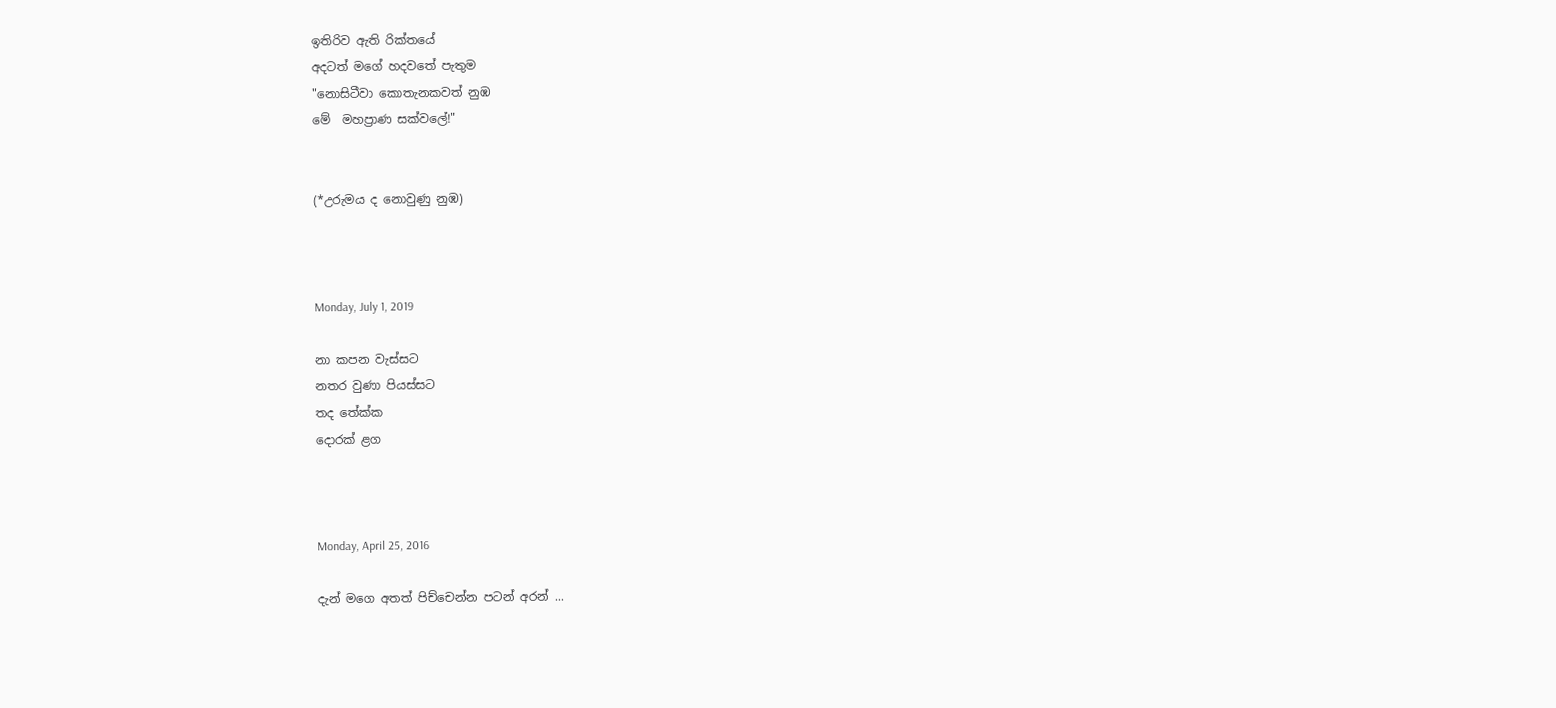ඉතිරිව ඇති රික්තයේ
අදටත් මගේ හදවතේ පැතුම
"නොසිටීවා කොතැනකවත් නුඹ ‌
මේ  මහප්‍රාණ සක්වලේ!"


(*උරුමය ද ‌නොවුණු නුඹ)



Monday, July 1, 2019

නා කපන වැස්සට
නතර වුණා පියස්සට
තද ‌තේක්ක
දොරක් ළග



Monday, April 25, 2016

දැන් මගෙ අතත් පිච්චෙන්න පටන් අරන් ...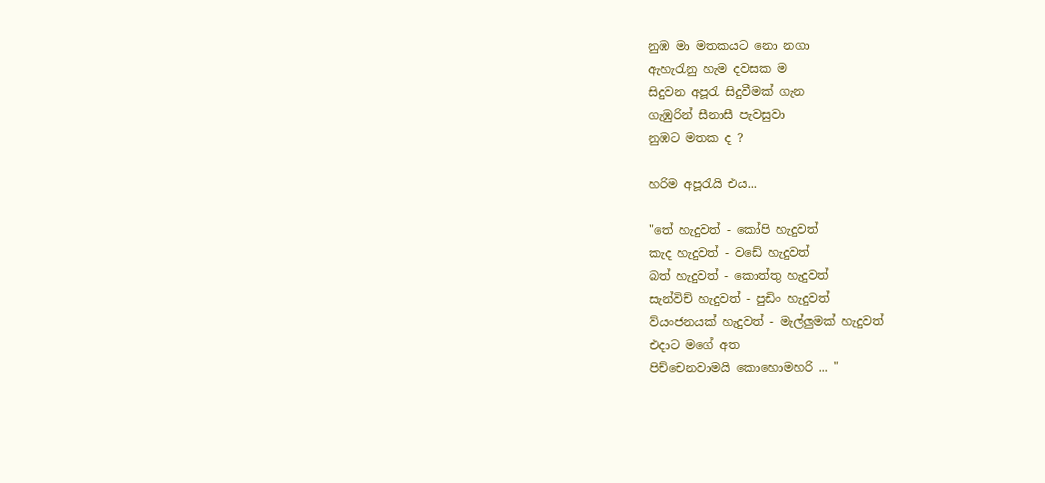නුඹ මා මතකයට නො නගා
ඇහැරැනු හැම දවසක ම
සිදුවන අපූරැ සිදුවීමක් ගැන
ගැඹුරින් සීනාසී පැවසුවා
නුඹට මතක ද ?

හරිම අපූරැයි එය...

"තේ හැදුවත් - කෝපි හැදුවත්
කැද හැදුවත් - වඩේ හැදුවත්
බත් හැදුවත් - කොත්තු හැදුවත්
සැන්විච් හැදුවත් - පුඩිං හැදුවත්
ව්යංජනයක් හැදුවත් - මැල්ලුමක් හැදුවත්
එදාට මගේ අත
පිච්චෙනවාමයි කොහොමහරි ... "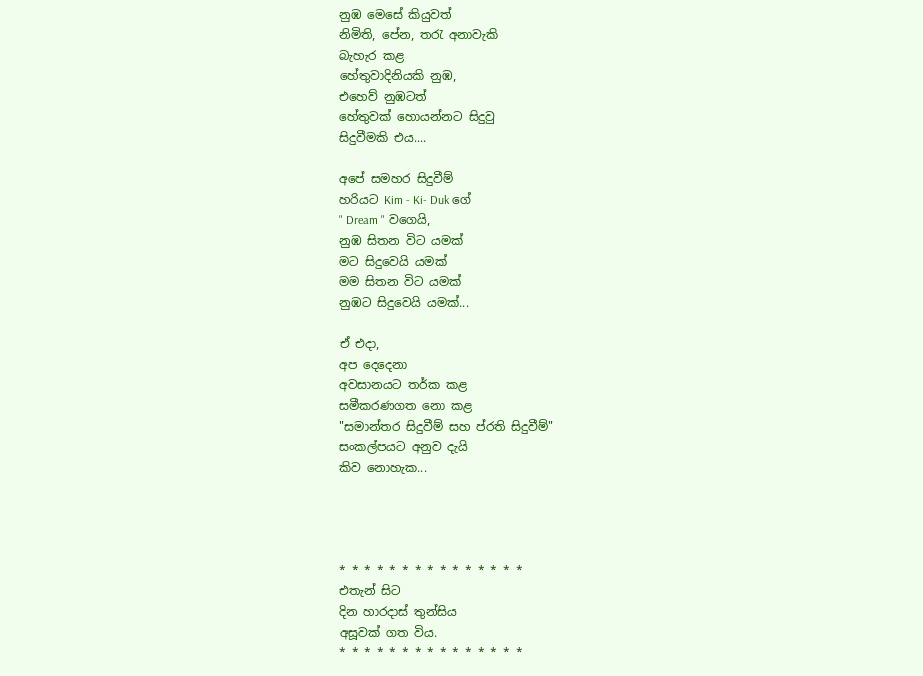නුඹ මෙසේ කියුවත්
නිමිති, පේන, තරැ අනාවැකි
බැහැර කළ
හේතුවාදිනියකි නුඹ,
එහෙව් නුඹටත්
හේතුවක් හොයන්නට සිදුවු
සිදුවීමකි එය....

අපේ සමහර සිදුවීම්
හරියට Kim - Ki- Duk ගේ
" Dream " වගෙයි,
නුඹ සිතන විට යමක්
මට සිදුවෙයි යමක්
මම සිතන විට යමක්
නුඹට සිදුවෙයි යමක්...

ඒ එදා,
අප දෙදෙනා
අවසානයට තර්ක කළ
සමීකරණගත නො කළ
"සමාන්තර සිදුවීම් සහ ප්රති සිදුවීම්"
සංකල්පයට අනුව දැයි
කිව නොහැක...




* * * * * * * * * * * * * * *
එතැන් සිට
දින හාරදාස් තුන්සිය
අසූවක් ගත විය.
* * * * * * * * * * * * * * *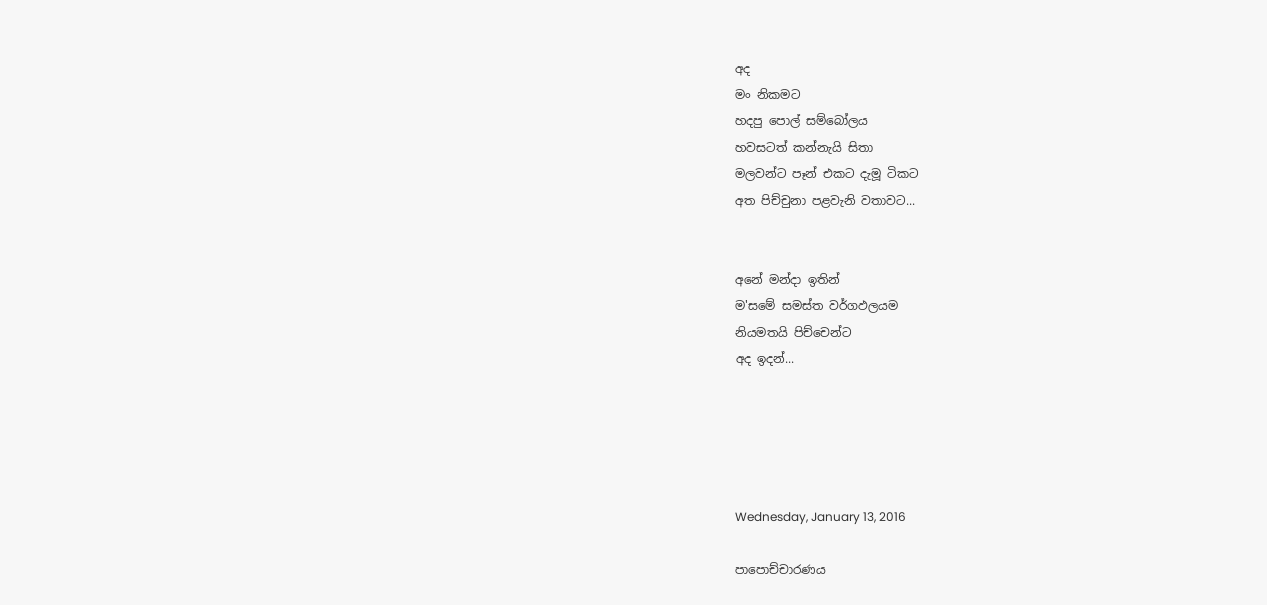අද
මං නිකමට
හදපු පොල් සම්බෝලය
හවසටත් කන්නැයි සිතා
මලවන්ට පෑන් එකට දැමූ ටිකට
අත පිච්චුනා පළවැනි වතාවට...


අනේ මන්දා ඉතින්
ම'සමේ සමස්ත වර්ගඵලයම
නියමතයි පිච්චෙන්ට
අද ඉදන්...





Wednesday, January 13, 2016

පාපොච්චාරණය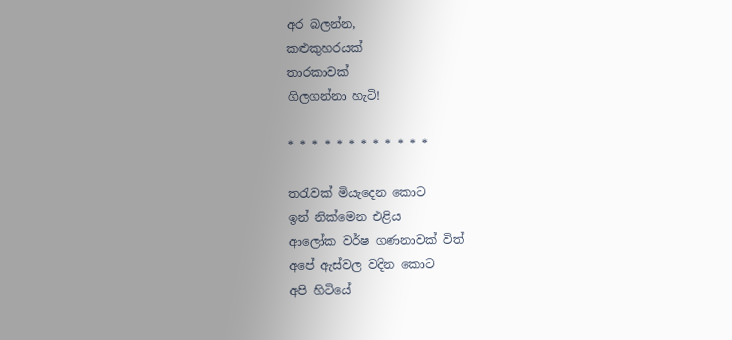අර බලන්න,
කළුකුහරයක්
තාරකාවක්
ගිලගන්නා හැටි!

* * * * * * * * * * * *

තරැවක් මියැදෙන කොට
ඉන් නික්මෙන එළිය
ආලෝක වර්‌ෂ ගණනාවක් විත්
අපේ ඇස්වල වදින කොට
අපි හිටියේ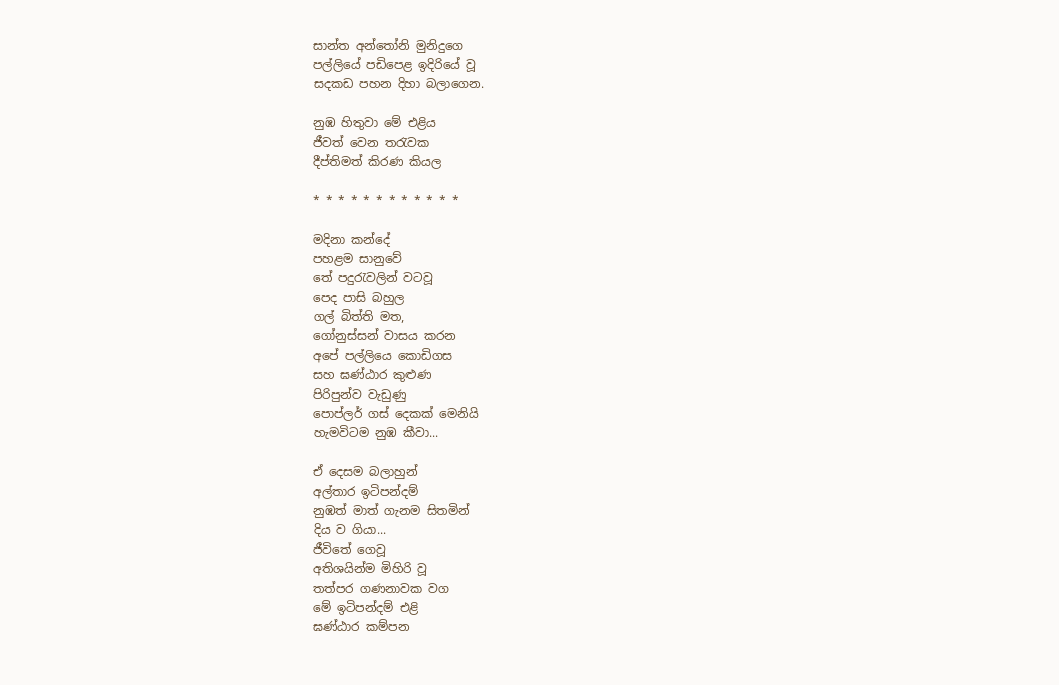සාන්ත අන්තෝනි මුනිදුගෙ
පල්ලියේ පඩිපෙළ ඉදිරියේ වූ
සදකඩ පහන දිහා බලාගෙන.

නුඹ හිතුවා මේ එළිය
ජීවත් වෙන තරැවක
දීප්තිමත් කිරණ කියල

* * * * * * * * * * * *

මදිනා කන්දේ
පහළම සානුවේ
තේ පදුරැවලින් වටවූ
පෙද පාසි බහුල
ගල් බිත්ති මත,
ගෝනුස්සන් වාසය කරන
අපේ පල්ලියෙ කොඩිගස
සහ ඝණ්ඨාර කුළුණ
පිරිපුන්ව වැඩුණු
පොප්ලර් ගස් දෙකක් මෙනියි
හැමවිටම නුඹ කීවා...

ඒ දෙසම බලාහුන්
අල්තාර ඉටිපන්දම්
නුඹත් මාත් ගැනම සිතමින්
දිය ව ගියා...
ජීවිතේ ගෙවූ
අතිශයින්ම මිහිරි වූ
තත්පර ගණනාවක වග
මේ ඉටිපන්දම් එළි
ඝණ්ඨාර කම්පන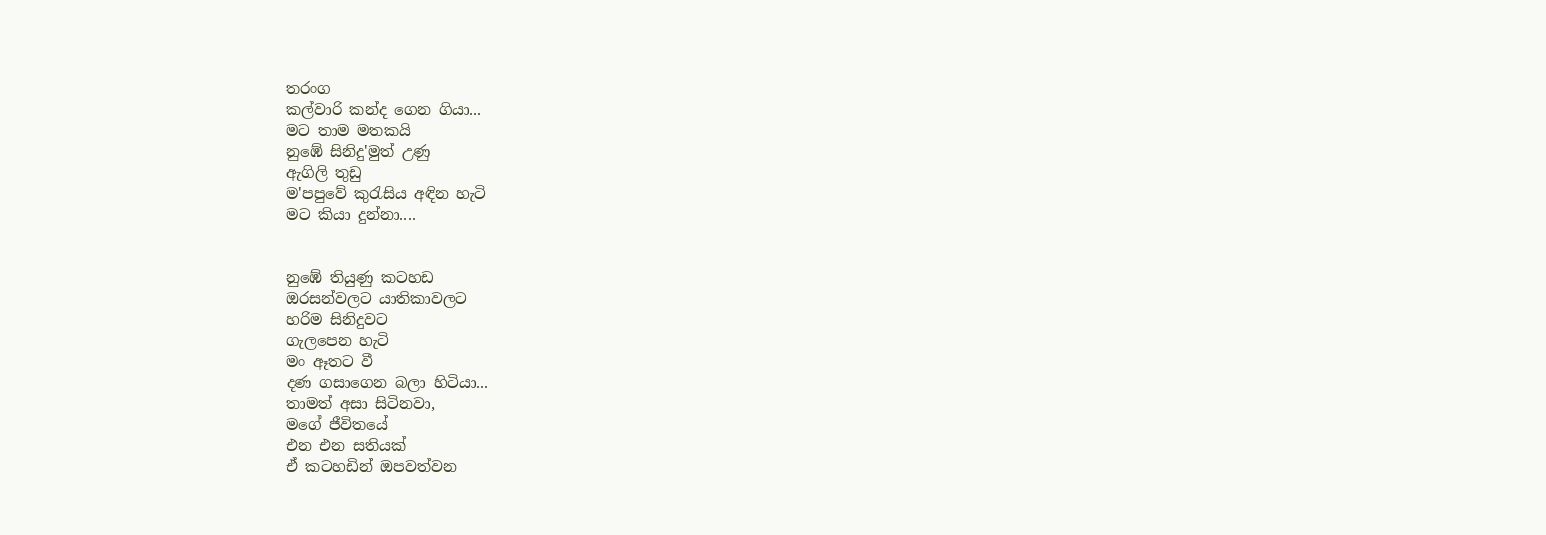තරංග
කල්වාරි කන්ද ගෙන ගියා...
මට තාම මතකයි
නුඹේ සිනිදු'මුත් උණු
ඇගිලි තුඩු
ම'පපුවේ කුරැසිය අඳින හැටි
මට කියා දුන්නා....


නුඹේ තියුණු කටහඩ
ඔරසන්වලට යාතිකාවලට
හරිම සිනිදුවට
ගැලපෙන හැටි
මං ඈතට වී
දණ ගසාගෙන බලා හිටියා...
තාමත් අසා සිටිනවා,
මගේ ජීවිතයේ
එන එන සතියක්
ඒ කටහඩින් ඔපවත්වන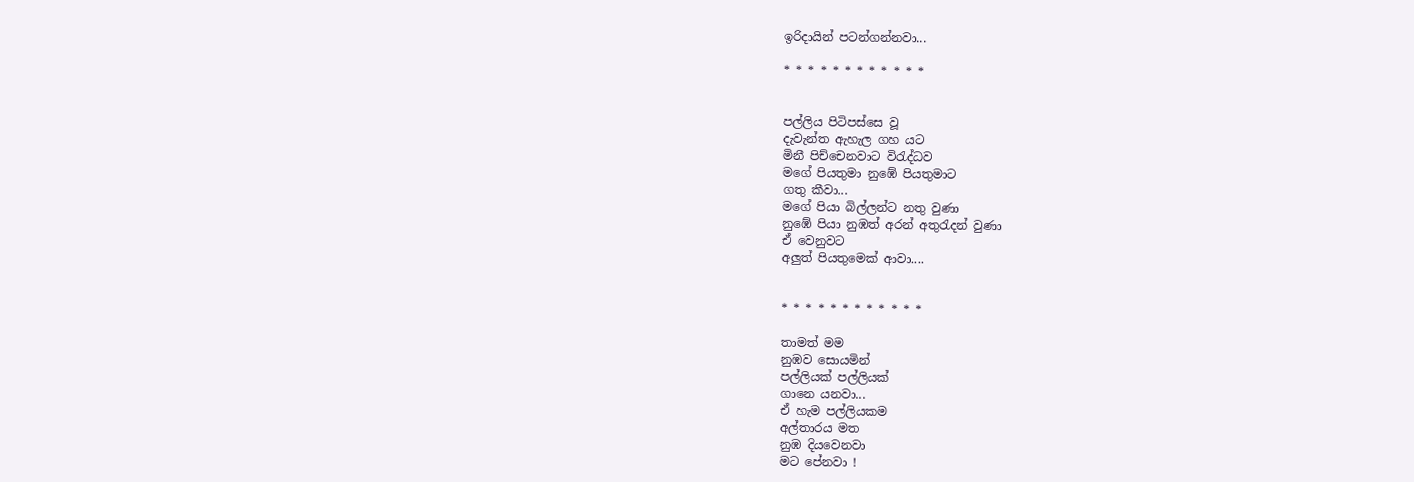ඉරිදායින් පටන්ගන්නවා...

* * * * * * * * * * * *


පල්ලිය පිටිපස්සෙ වූ
දැවැන්ත ඇහැල ගහ යට
මිනී පිච්චෙනවාට විරැද්ධව
මගේ පියතුමා නුඹේ පියතුමාට
ගතු කීවා...
මගේ පියා බිල්ලන්ට නතු වුණා
නුඹේ පියා නුඹත් අරන් අතුරැදන් වුණා
ඒ වෙනුවට
අලුත් පියතුමෙක් ආවා....


* * * * * * * * * * * *

තාමත් මම
නුඹව සොයමින්
පල්ලියක් පල්ලියක්
ගානෙ යනවා...
ඒ හැම පල්ලියකම
අල්තාරය මත
නුඹ දියවෙනවා
මට පේනවා !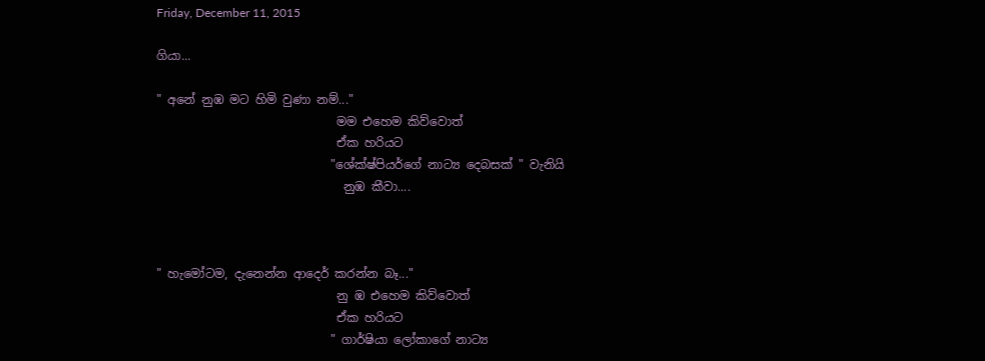Friday, December 11, 2015

ගියා...

" අනේ නුඹ මට හිමි වුණා නම්..."
                              මම එහෙම කිව්වොත්
                              ඒක හරියට
                             "ශේක්ෂ්පියර්‌ගේ නාට්‍ය දෙබසක් " වැනියි
                               නුඹ කීවා....



" හැමෝටම, දැනෙන්න ආද‌ෙර්‌ කරන්න බෑ..."
                              නු ඹ එහෙම කිව්වොත්
                              ඒක හරියට
                             " ගාර්‌ෂියා ලෝකාගේ නාට්‍ය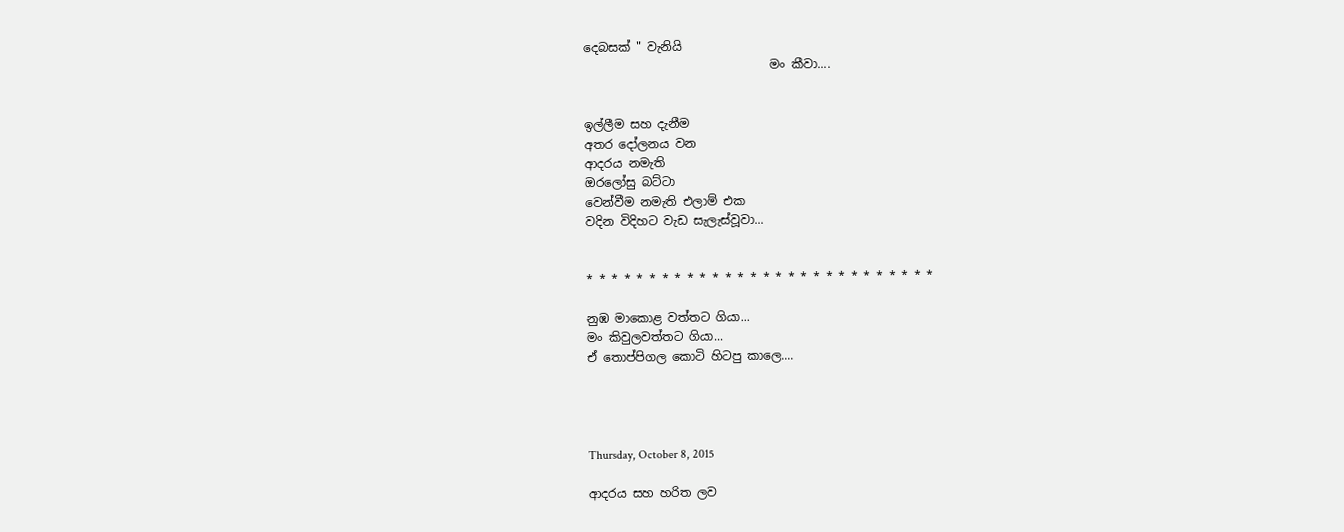දෙබසක් " වැනියි
                               මං කීවා....


ඉල්ලීම සහ දැනීම
අතර දෝලනය වන
ආදරය නමැති
ඔරලෝසු බට්ටා
වෙන්වීම නමැති එලාම් එක
වදින විදිහට වැඩ සැලැස්වූවා...


* * * * * * * * * * * * * * * * * * * * * * * * * * * *

නුඹ මාකොළ වත්තට ගියා...
මං කිවුලවත්තට ගියා...
ඒ තොප්පිගල කොටි හිටපු කාලෙ....




Thursday, October 8, 2015

ආදරය සහ හරිත ලව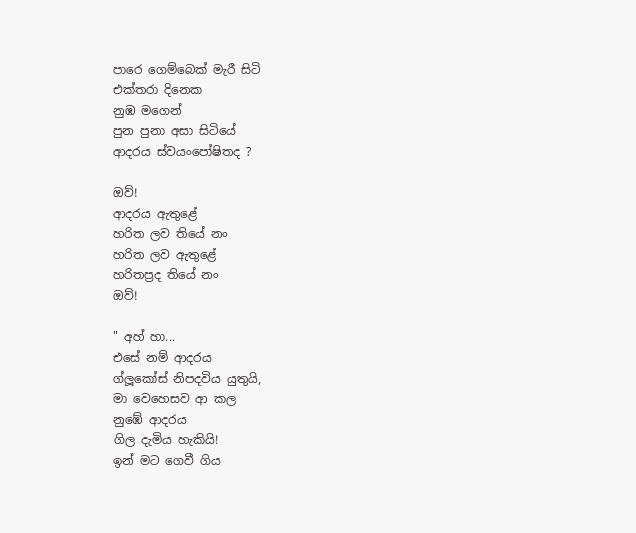පාරෙ ගෙම්බෙක් මැරී සිටි
එක්තරා දිනෙක
නුඹ මගෙන්
පුන පුනා අසා සිටියේ
ආදරය ස්වයංපෝෂිතද ?

ඔව්!
ආදරය ඇතුළේ
හරිත ලව තියේ නං
හරිත ලව ඇතුළේ
හරිතප්‍රද තියේ නං
ඔව්!

" අහ් හා...
එසේ නම් ආදරය
ග්ලූකෝස් නිපදවිය යුතුයි,
මා වෙහෙසව ආ කල
නුඹේ ආදරය
ගිල දැමිය හැකියි!
ඉන් මට ගෙවී ගිය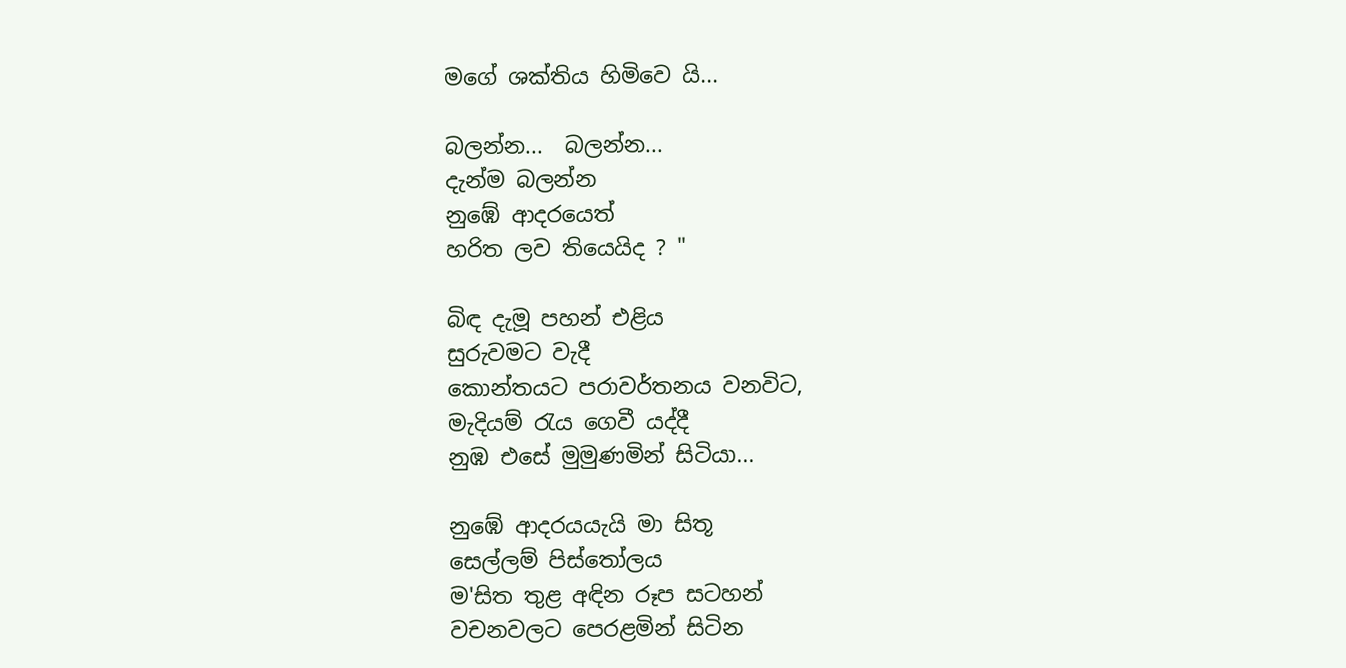මගේ ශක්තිය හිමිවෙ යි...

බලන්න...  බලන්න...
දැන්ම බලන්න
නුඹේ ආදරයෙත්
හරිත ලව තියෙයිද ? "

බිඳ දැමූ පහන් එළිය
සුරුවමට වැදී
කොන්තයට පරාවර්තනය වනවිට,
මැදියම් රැය ගෙවී යද්දී
නුඹ එසේ මුමුණමින් සිටියා...

නුඹේ ආදරයයැයි මා සිතූ
සෙල්ලම් පිස්තෝලය
ම'සිත තුළ අඳින රූප සටහන්
වචනවලට පෙරළමින් සිටින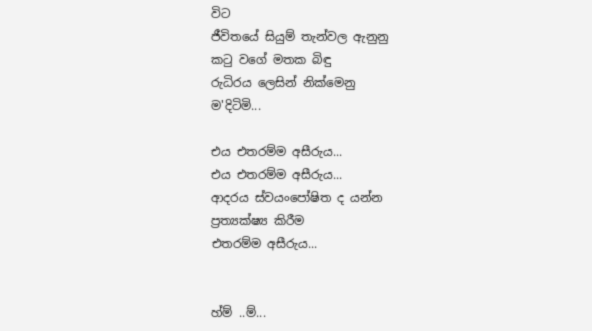විට
ජීවිතයේ සියුම් තැන්වල ඇනුනු
කටු වගේ මතක බිඳු
රුධිරය ලෙසින් නික්මෙනු
ම'දිටිමි...

එය එතරම්ම අසීරුය...
එය එතරම්ම අසීරුය...
ආදරය ස්වයංපෝෂිත ද යන්න
ප්‍රත්‍යක්ෂ්‍ය කිරීම
එතරම්ම අසීරුය...


හ්ම් ..ම්...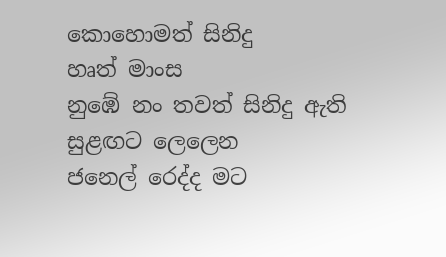කොහොමත් සිනිදු
හෘත් මාංස
නුඹේ නං තවත් සිනිදු ඇති
සුළඟට ලෙලෙන
ජනෙල් රෙද්ද මට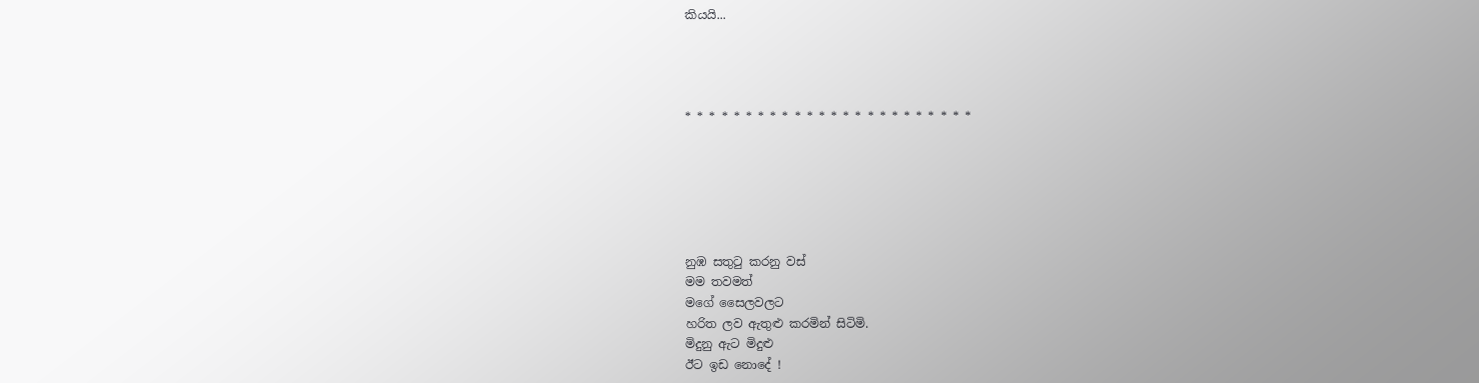කියයි...




* * * * * * * * * * * * * * * * * * * * * * * *






නුඹ සතුටු කරනු වස්
මම තවමත්
මගේ සෛලවලට
හරිත ලව ඇතුළු කරමින් සිටිමි.
මිදුනු ඇට මිදුළු
ඊට ඉඩ නොදේ !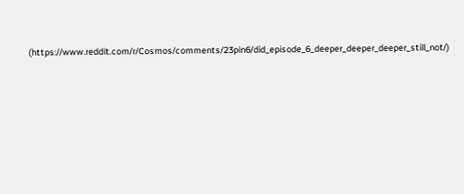(https://www.reddit.com/r/Cosmos/comments/23pin6/did_episode_6_deeper_deeper_deeper_still_not/)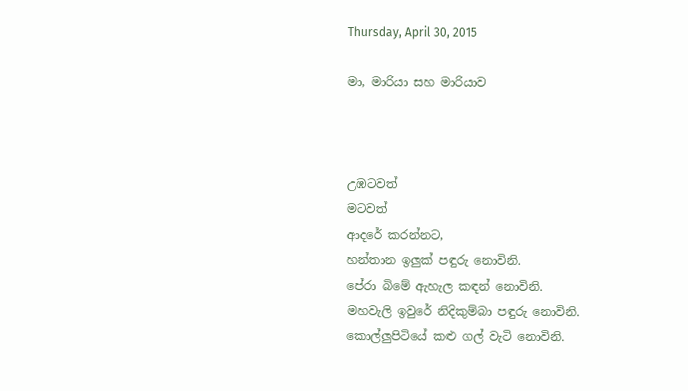Thursday, April 30, 2015

මා, මාරියා සහ මාරියාව



උඹටවත්
මටවත්
ආදරේ කරන්නට,
හන්තාන ඉලුක් පඳුරු නොවිනි.
පේරා බිමේ ඇහැල කඳන් නොවිනි.
මහවැලි ඉවුරේ නිදිකුම්බා පඳුරු නොවිනි.
කොල්ලුපිටියේ කළු ගල් වැටි නොවිනි.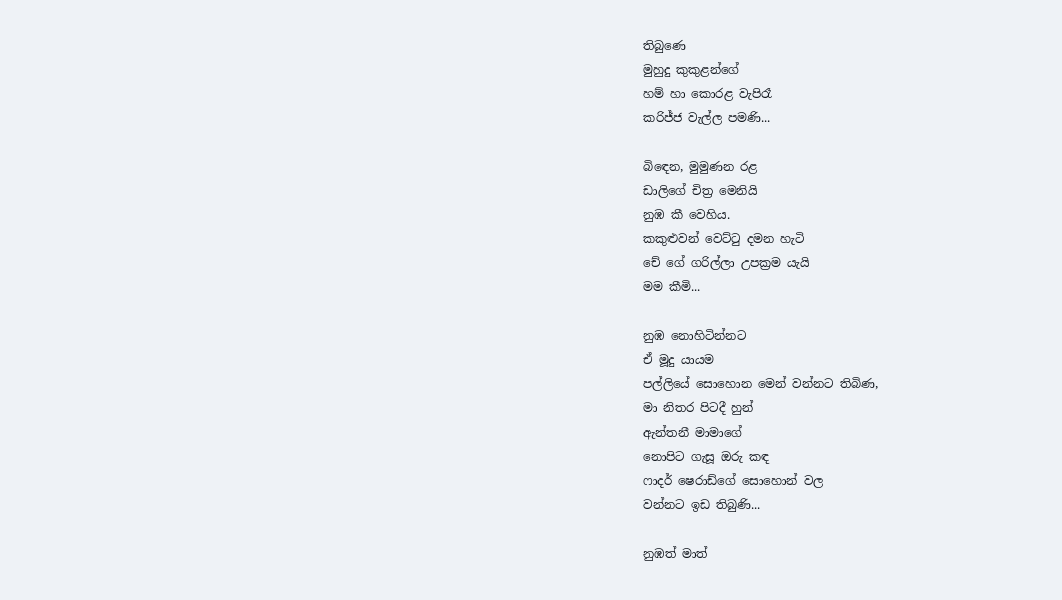තිබුණෙ
මුහුදු කුකුළන්ගේ
හම් හා කොරළ වැපිරෑ
කරිජ්ජ වැල්ල පමණි...

බිඳෙන, මුමුණන රළ
ඩාලිගේ චිත්‍ර මෙනියි
නුඹ කී වෙහිය.
කකුළුවන් වෙට්ටු දමන හැටි
චේ ගේ ගරිල්ලා උපක්‍රම යැයි
මම කීමි...

නුඹ නොහිටින්නට
ඒ මූදු යායම
පල්ලියේ සොහොන මෙන් වන්නට තිබිණ,
මා නිතර පිටදී හුන්
ඇන්තනී මාමාගේ
නොපිට ගැසූ ඔරු කඳ
ෆාදර් ෂෙරාඩ්ගේ සොහොන් වල
වන්නට ඉඩ තිබුණි...

නුඹත් මාත්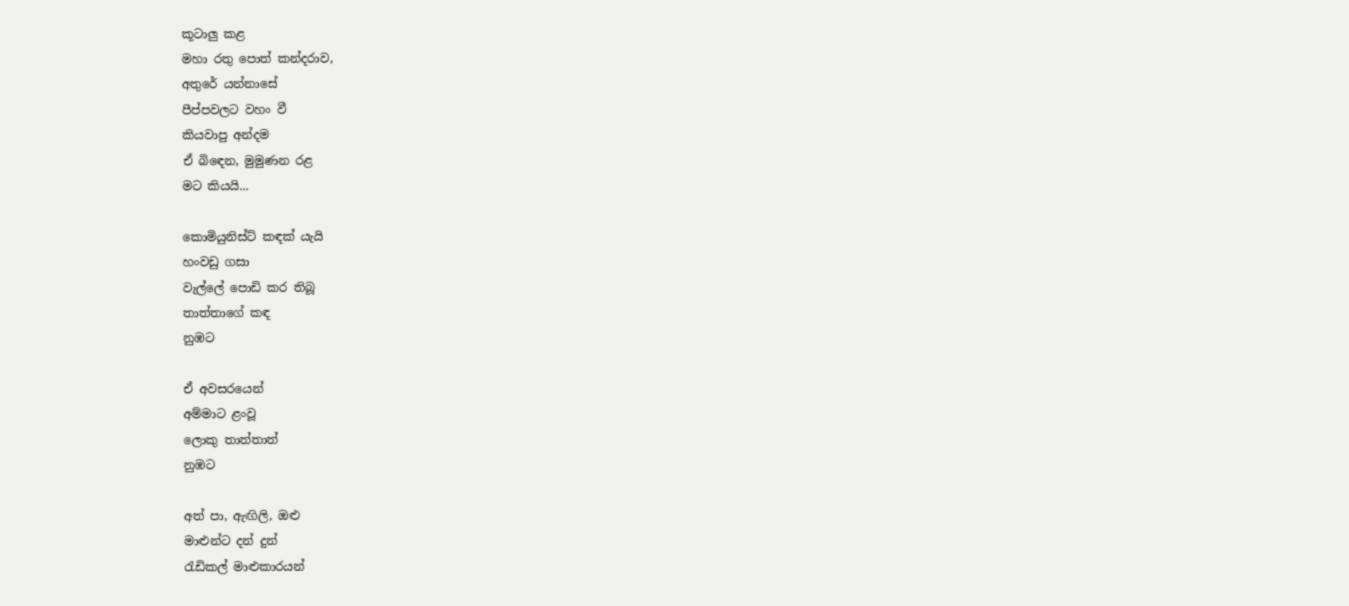කූටාලු කළ
මහා රතු පොත් කන්දරාව,
අතුරේ යන්නාසේ
පීප්පවලට වහං වී
කියවාපු අන්දම
ඒ බිඳෙන, මුමුණන රළ
මට කියයි...

කොමියුනිස්ට් කඳක් යැයි
හංවඩු ගසා
වැල්ලේ පොඩි කර තිබූ
තාත්තාගේ කඳ
නුඹට

ඒ අවසරයෙන්
අම්මාට ළංවූ
ලොකු තාත්තාත්
නුඹට

අත් පා, ඇඟිලි, ඔළු
මාළුන්ට දන් දුන්
රැඩිකල් මාළුකාරයන්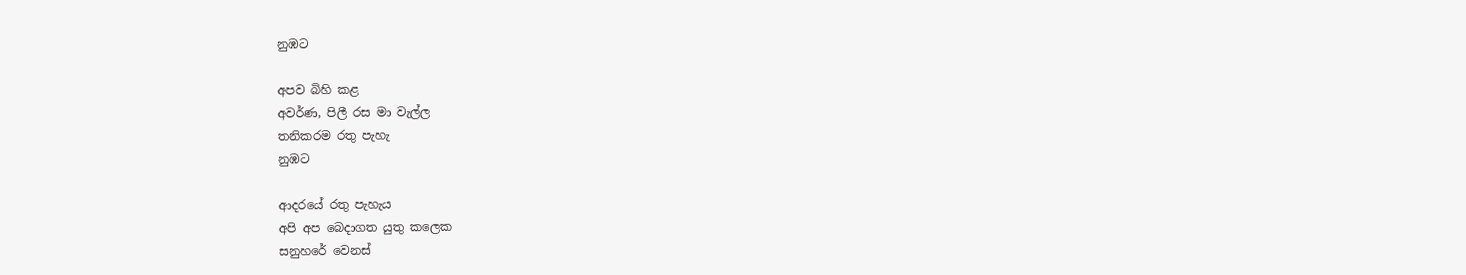නුඹට

අපව බිහි කළ
අවර්ණ, පිලී රස මා වැල්ල
තනිකරම රතු පැහැ
නුඹට

ආදරයේ රතු පැහැය
අපි අප බෙදාගත යුතු කලෙක
සනුහරේ වෙනස්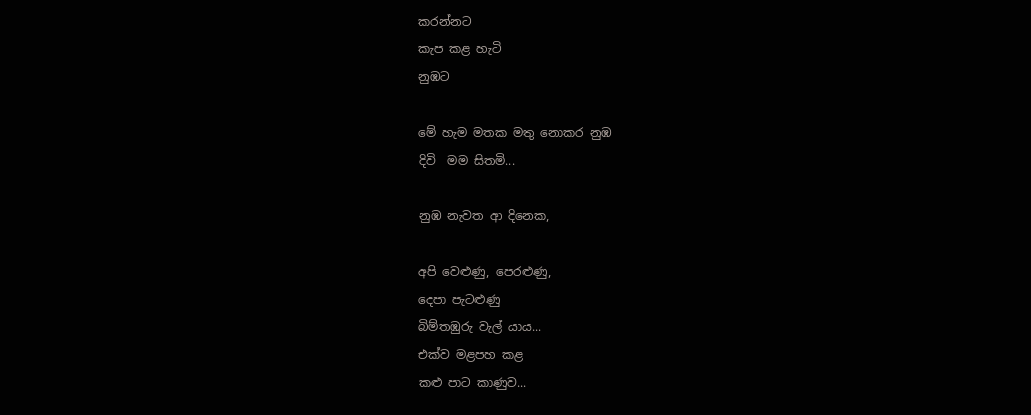කරන්නට
කැප කළ හැටි
නුඹට

මේ හැම මතක මතු නොකර නුඹ
දිවි  මම සිතමි...

නුඹ නැවත ආ දිනෙක,

අපි වෙළුණු, පෙරළුණු,
දෙපා පැටළුණු
බිම්තඹුරු වැල් යාය...
එක්ව මළපහ කළ
කළු පාට කාණුව...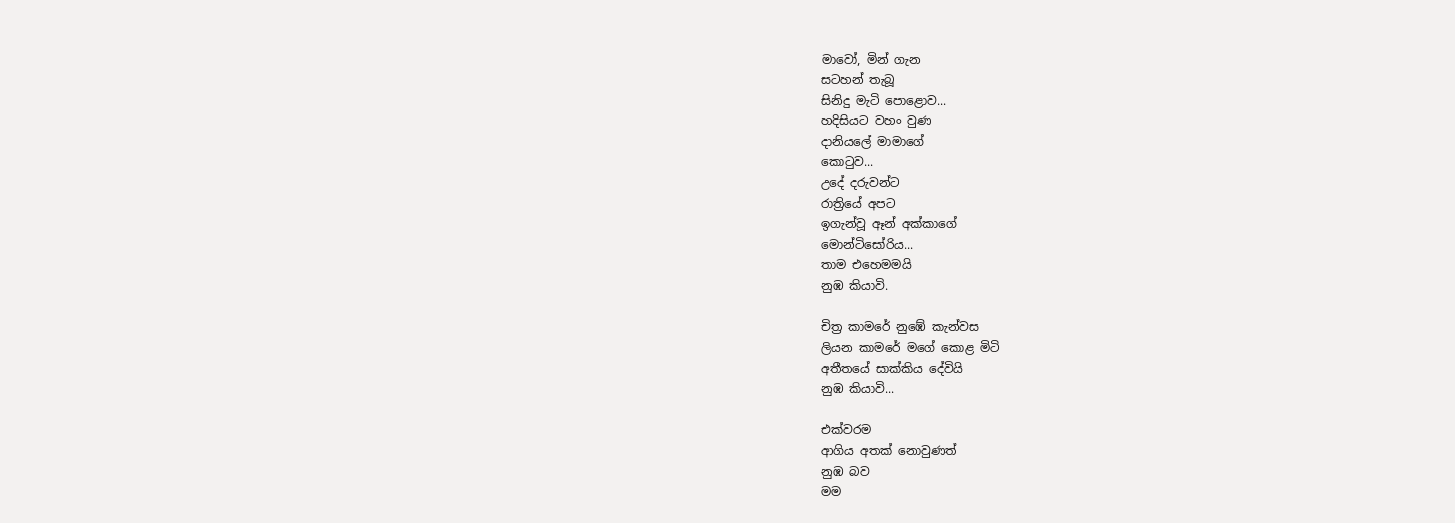මාවෝ, මින් ගැන
සටහන් තැබූ
සිනිදු මැටි පොළොව...
හදිසියට වහං වුණ
දානියලේ මාමාගේ
කොටුව...
උදේ දරුවන්ට
රාත්‍රියේ අපට
ඉගැන්වූ ඈන් අක්කාගේ
මොන්ටිසෝරිය...
තාම එහෙමමයි
නුඹ කියාවි.

චිත්‍ර කාමරේ නුඹේ කැන්වස
ලියන කාමරේ මගේ කොළ මිටි
අතීතයේ සාක්කිය දේවියි
නුඹ කියාවි...

එක්වරම
ආගිය අතක් නොවුණත්
නුඹ බව
මම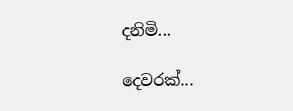දනිමි...

දෙවරක්...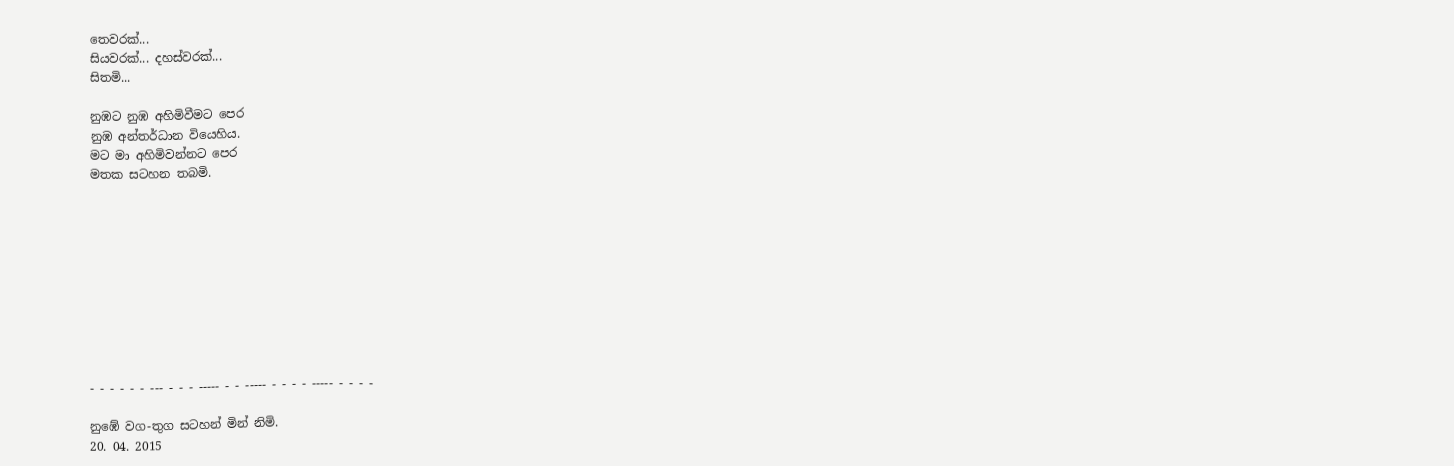තෙවරක්...
සියවරක්... දහස්වරක්...
සිතමි...

නුඹට නුඹ අහිමිවීමට පෙර
නුඹ අන්තර්ධාන වියෙහිය.
මට මා අහිමිවන්නට පෙර
මතක සටහන තබමි.










- - - - - - --- - - - ----- - - ----- - - - - ----- - - - -

නුඹේ වග-තුග සටහන් මින් නිමි.
20. 04. 2015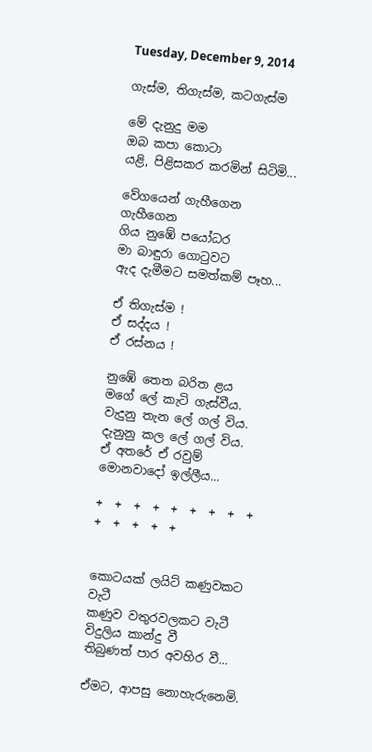Tuesday, December 9, 2014

ගැස්ම, තිගැස්ම, කටගැස්ම

මේ දැනුදු මම
ඔබ කපා කොටා
යළි, පිළිසකර කරමින් සිටිමි...

වේගයෙන් ගැහීගෙන ගැහීගෙන
ගිය නුඹේ පයෝධර
මා බාඳුරා ගොටුවට
ඇද දැමීමට සමත්කම් පෑහ...

ඒ තිගැස්ම !
ඒ සද්දය !
ඒ රස්නය !

නුඹේ තෙත බරිත ළය
මගේ ලේ කැටි ගැස්වීය.
වැදුනු තැන ලේ ගල් විය.
දැනුනු කල ලේ ගල් විය.
ඒ අතරේ ඒ රවුම්
මොනවාදෝ ඉල්ලීය...

+  +  +  +  +  +  +  +  +  +  +  +  +  +


කොටයක් ලයිට් කණුවකට වැටී
කණුව වතුරවලකට වැටී
විදුලිය කාන්දු වී
තිබුණත් පාර අවහිර වී...

ඒමට, ආපසු නොහැරුනෙමි.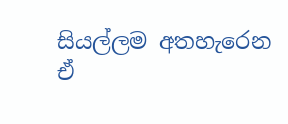සියල්ලම අතහැරෙන
ඒ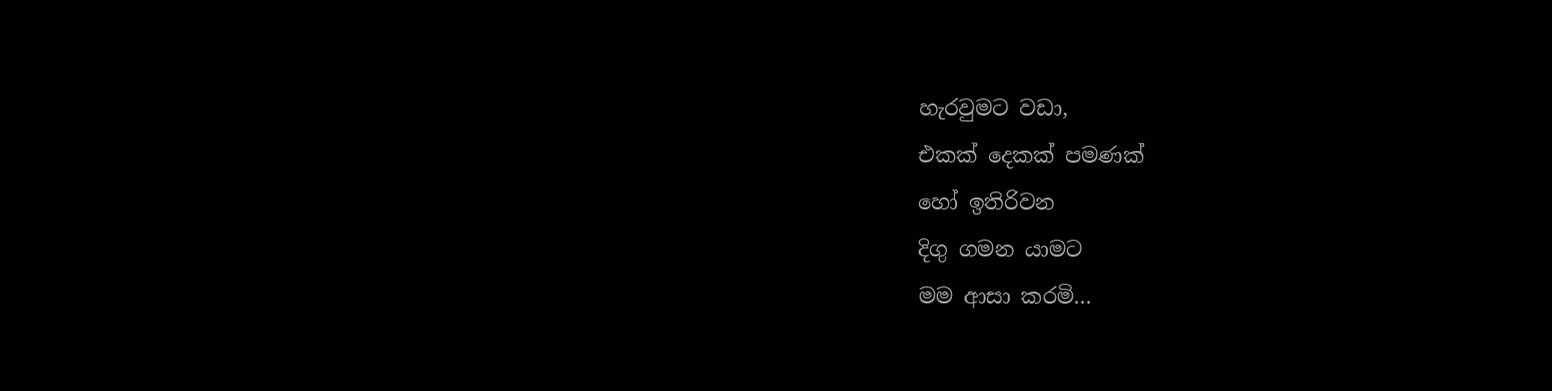හැරවුමට වඩා,
එකක් දෙකක් පමණක්
හෝ ඉතිරිවන
දිගු ගමන යාමට
මම ආසා කරමි...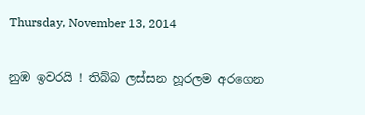Thursday, November 13, 2014

නුඹ ඉවරයි ! තිබ්බ ලස්සන හූරලම අරගෙන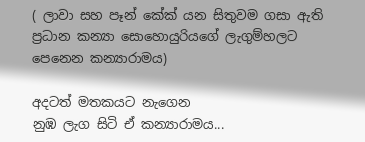( ලාවා සහ පෑන් කේක් යන සිතුවම ගසා ඇති ප්‍රධාන කන්‍යා සොහොයුරියගේ ලැගුම්හලට පෙනෙන කන්‍යාරාමය)

අදටත් මතකයට නැගෙන
නුඹ ලැග සිටි ඒ කන්‍යාරාමය...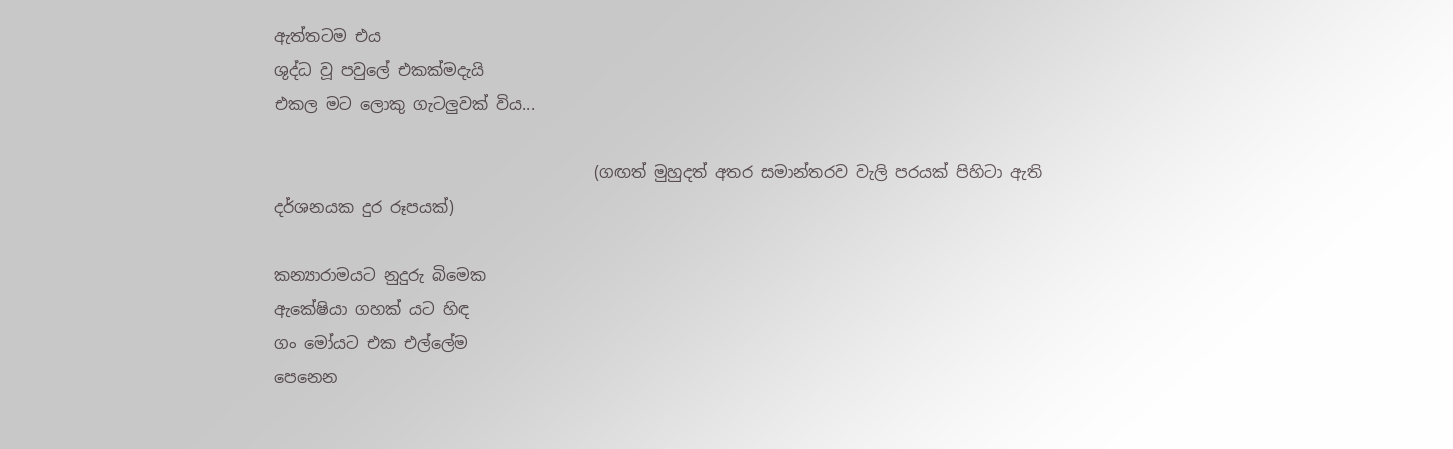ඇත්තටම එය
ශුද්ධ වූ පවුලේ එකක්මදැයි
එකල මට ලොකු ගැටලුවක් විය...

                                        (ගඟත් මුහුදත් අතර සමාන්තරව වැලි පරයක් පිහිටා ඇති දර්ශනයක දුර රූපයක්)

කන්‍යාරාමයට නුදුරු බිමෙක
ඇකේෂියා ගහක් යට හිඳ
ගං මෝයට එක එල්ලේම
පෙනෙන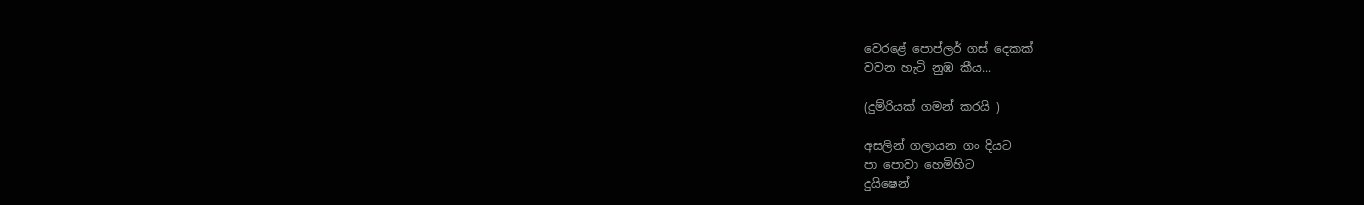වෙරළේ පොප්ලර් ගස් දෙකක්
වවන හැටි නුඹ කීය...

(දුම්රියක් ගමන් කරයි )

අසලින් ගලායන ගං දියට
පා පොවා හෙමිහිට
දුයිෂෙන්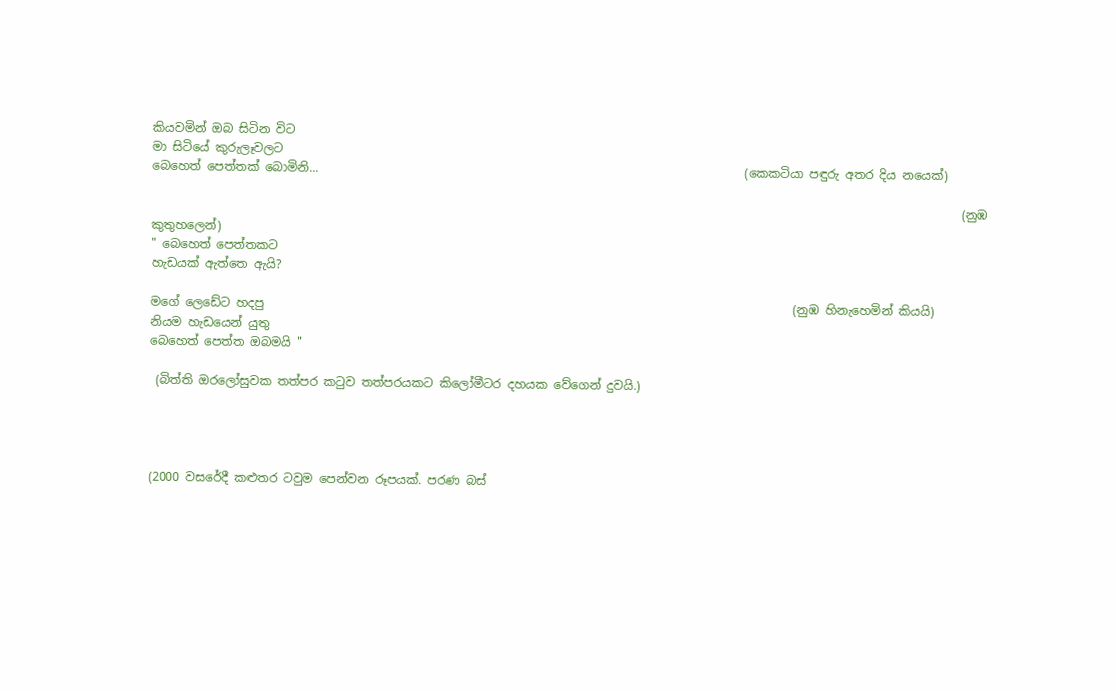කියවමින් ඔබ සිටින විට
මා සිටියේ කුරුලෑවලට
බෙහෙත් පෙත්තක් බොමිනි...                                                                       (කෙකටියා පඳුරු අතර දිය නයෙක්)

                                                                                                                                       (නුඹ කුතුහලෙන්)
" බෙහෙත් පෙත්තකට
හැඩයක් ඇත්තෙ ඇයි?

මගේ ලෙඩේට හදපු                                                                                        (නුඹ හිනැහෙමින් කියයි)
නියම හැඩයෙන් යුතු
බෙහෙත් පෙත්ත ඔබමයි "

 (බිත්ති ඔරලෝසුවක තත්පර කටුව තත්පරයකට කිලෝමීටර දහයක වේගෙන් දුවයි.)




(2000 වසරේදී කළුතර ටවුම පෙන්වන රූපයක්. පරණ බස්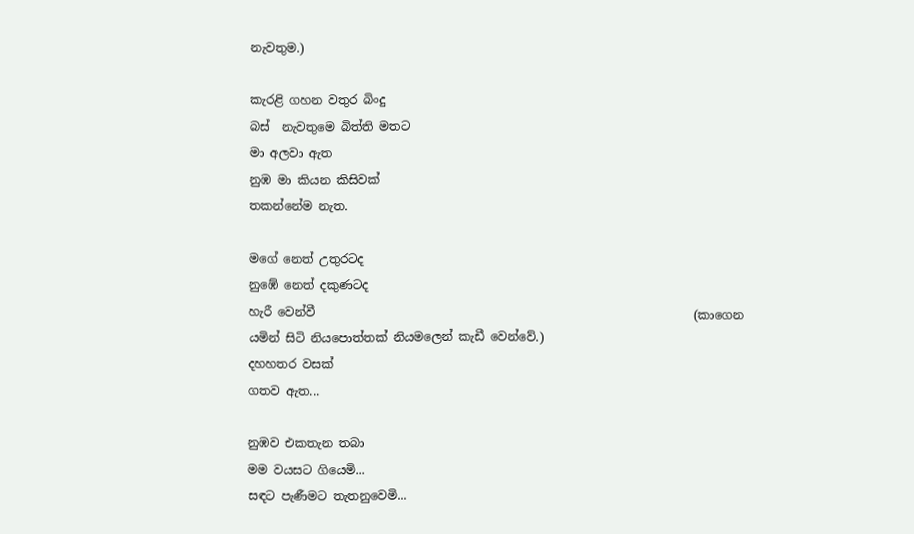නැවතුම.)

කැරළි ගහන වතුර බිංදු
බස්  නැවතුමෙ බිත්ති මතට
මා අලවා ඇත
නුඹ මා කියන කිසිවක්
තකන්නේම නැත.

මගේ නෙත් උතුරටද
නුඹේ නෙත් දකුණටද
හැරී වෙන්වී                                                               (කාගෙන යමින් සිටි නියපොත්තක් නියමලෙන් කැඩී වෙන්වේ.)
දහහතර වසක්
ගතව ඇත...

නුඹව එකතැන තබා
මම වයසට ගියෙමි...
සඳට පැණීමට තැතනුවෙමි...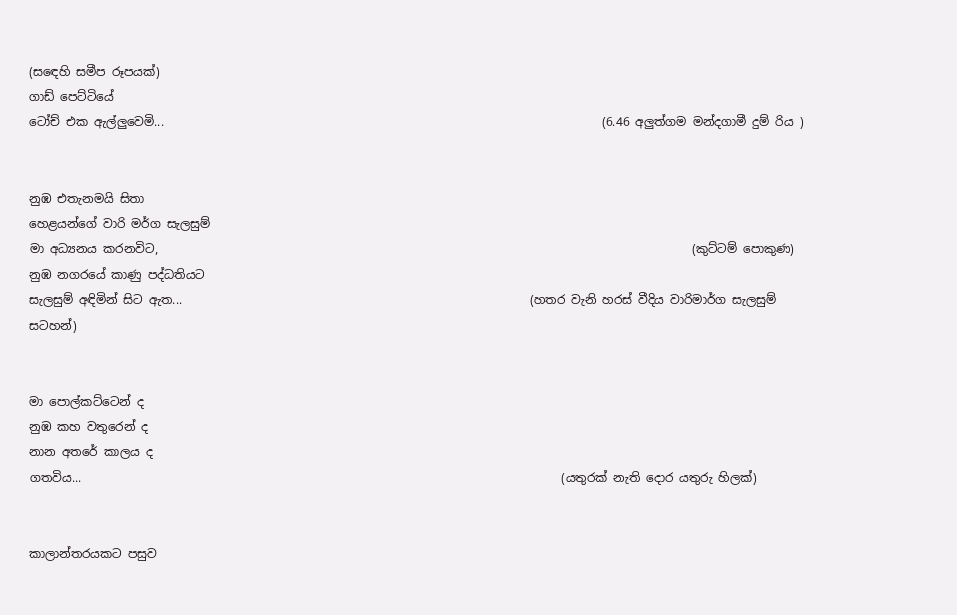(සඳෙහි සමීප රූපයක්)
ගාඩ් පෙට්ටියේ
ටෝච් එක ඇල්ලුවෙමි...                                                                         (6.46 අලුත්ගම මන්දගාමී දුම් රිය )


නුඹ එතැනමයි සිතා
හෙළයන්ගේ වාරි මර්ග සැලසුම්
මා අධ්‍යනය කරනවිට,                                                                                         (කුට්ටම් පොකුණ)
නුඹ නගරයේ කාණු පද්ධතියට
සැලසුම් අඳිමින් සිට ඇත...                                                          (හතර වැනි හරස් වීදිය වාරිමාර්ග සැලසුම් සටහන්)


මා පොල්කට්ටෙන් ද
නුඹ කහ වතුරෙන් ද
නාන අතරේ කාලය ද
ගතවිය...                                                                                (යතුරක් නැති දොර යතුරු හිලක්)


කාලාන්තරයකට පසුව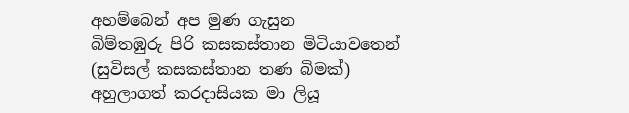අහම්බෙන් අප මුණ ගැසුන
බිම්තඹුරු පිරි කසකස්තාන මිටියාවතෙන්                                                             (සුවිසල් කසකස්තාන තණ බිමක්)
අහුලාගත් කරදාසියක මා ලියූ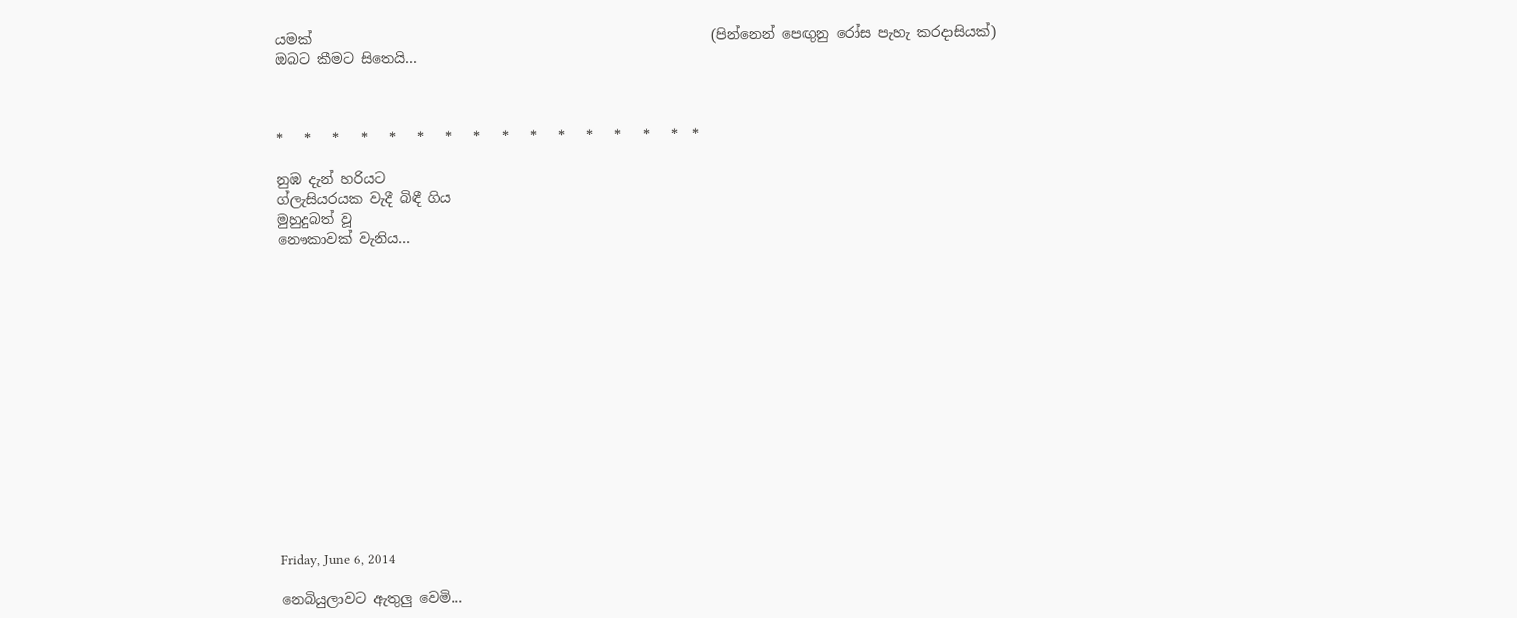යමක්                                                         (පින්නෙන් පෙඟුනු රෝස පැහැ කරදාසියක්)
ඔබට කීමට සිතෙයි...



*   *   *   *   *   *   *   *   *   *   *   *   *   *   *  *

නුඹ දැන් හරියට
ග්ලැසියරයක වැදී බිඳී ගිය
මුහුදුබත් වූ
නෞකාවක් වැනිය...















Friday, June 6, 2014

නෙබියුලාවට ඇතුලු වෙමි...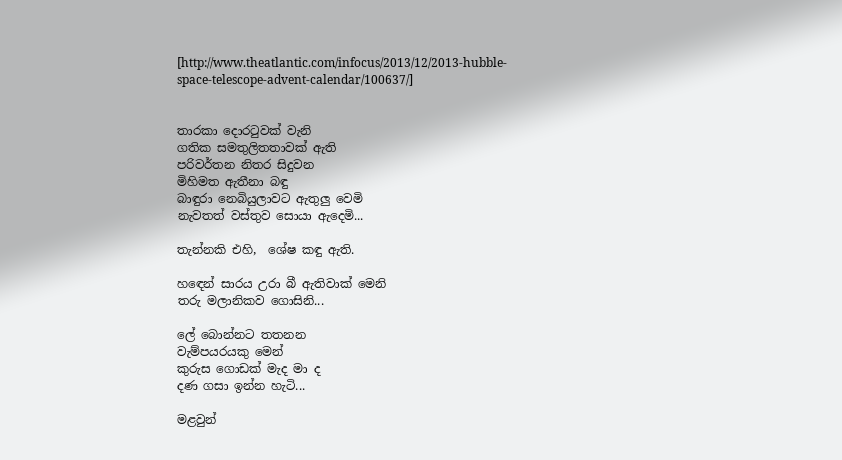[http://www.theatlantic.com/infocus/2013/12/2013-hubble-space-telescope-advent-calendar/100637/]


තාරකා දොරටුවක් වැනි
ගතික සමතුලිතතාවක් ඇති
පරිවර්තන නිතර සිදුවන
මිහිමත ඇතීනා බඳු
බාඳුරා නෙබියුලාවට ඇතුලු වෙමි
නැවතත් වස්තුව සොයා ඇදෙමි...

තැන්නකි එහි,  ශේෂ කඳු ඇති.

හඳෙන් සාරය උරා බී ඇතිවාක් මෙනි
තරු මලානිකව ගොසිනි...

ලේ බොන්නට තතනන
වැම්පයරයකු මෙන්
කුරුස ගොඩක් මැද මා ද
දණ ගසා ඉන්න හැටි...

මළවුන්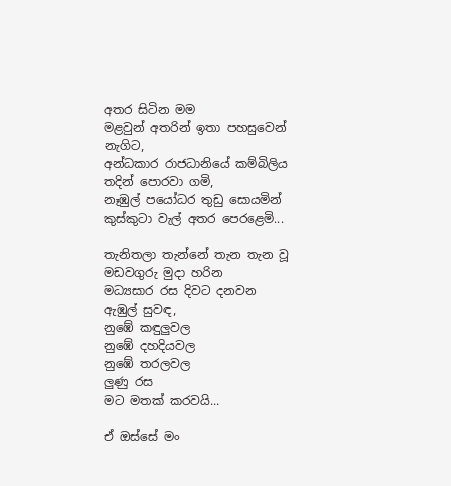අතර සිටින මම
මළවුන් අතරින් ඉතා පහසුවෙන් නැගිට,
අන්ධකාර රාජධානියේ කම්බිලිය
තදින් පොරවා ගමි,
නෑඹුල් පයෝධර තුඩු සොයමින්
කුස්කුටා වැල් අතර පෙරළෙමි...

තැනිතලා තැන්නේ තැන තැන වූ
මඩවගුරු මුදා හරින
මධ්‍යසාර රස දිවට දනවන
ඇඹුල් සුවඳ,
නුඹේ කඳුලුවල
නුඹේ දහදියවල
නුඹේ තරලවල
ලුණු රස
මට මතක් කරවයි...

ඒ ඔස්සේ මං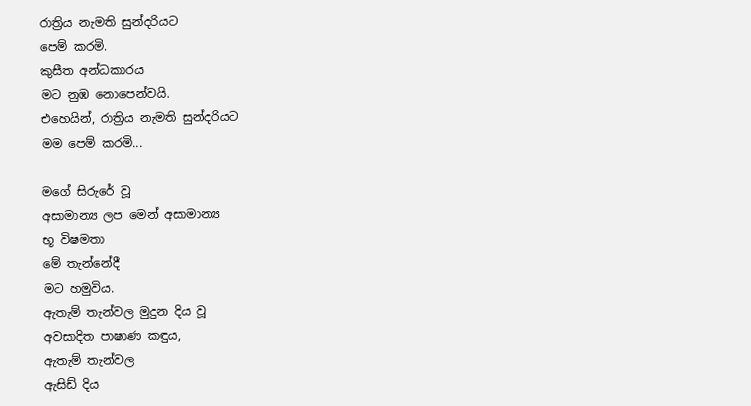රාත්‍රිය නැමති සුන්දරියට
පෙම් කරමි.
කුසීත අන්ධකාරය
මට නුඹ නොපෙන්වයි.
එහෙයින්, රාත්‍රිය නැමති සුන්දරියට
මම පෙම් කරමි...

මගේ සිරුරේ වූ
අසාමාන්‍ය ලප මෙන් අසාමාන්‍ය
භූ විෂමතා
මේ තැන්නේදී
මට හමුවිය.
ඇතැම් තැන්වල මුදුන දිය වූ
අවසාදිත පාෂාණ කඳුය,
ඇතැම් තැන්වල
ඇසිඩ් දිය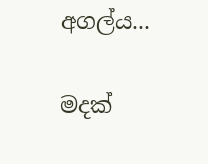අගල්ය...

මදක්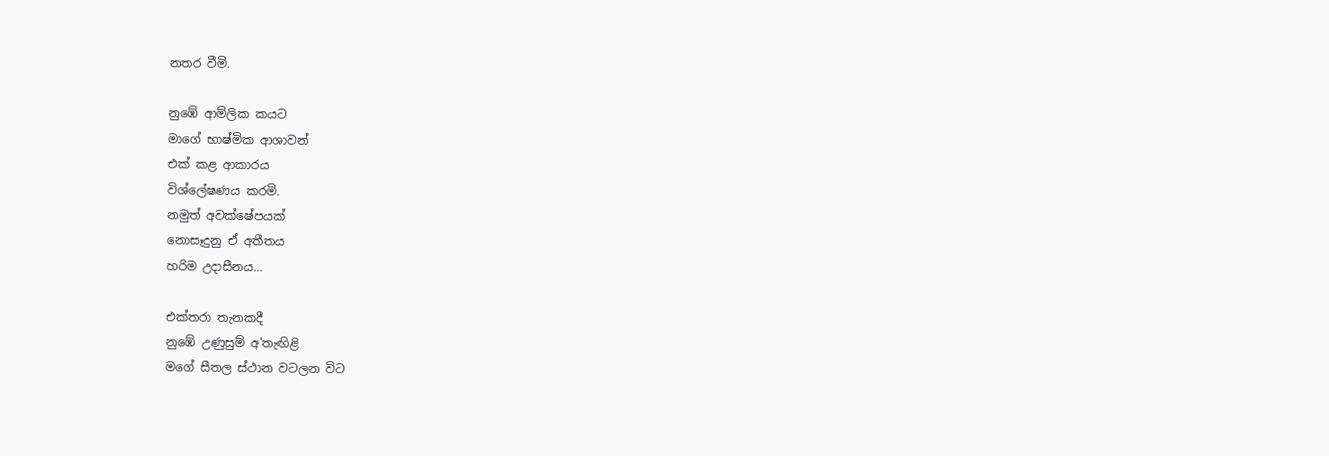නතර වීමි.

නුඹේ ආම්ලික කයට
මාගේ භාෂ්මික ආශාවන්
එක් කළ ආකාරය
විශ්ලේෂණය කරමි.
නමුත් අවක්ෂේපයක්
නොසෑදුනු ඒ අතීතය
හරිම උදාසීනය...

එක්තරා තැනකදී
නුඹේ උණුසුම් අ'තැඟිළි
මගේ සීතල ස්ථාන වටලන විට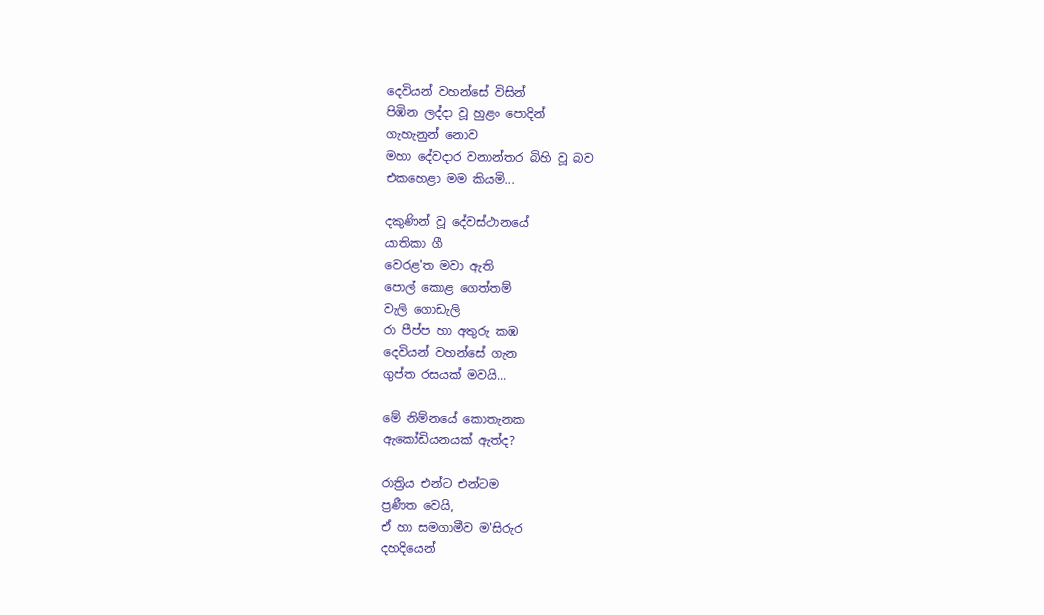දෙවියන් වහන්සේ විසින්
පිඹින ලද්දා වූ හුළං පොදින්
ගැහැනුන් නොව
මහා දේවදාර වනාන්තර බිහි වූ බව
එකහෙළා මම කියමි...

දකුණින් වූ දේවස්ථානයේ
යාතිකා ගී
වෙරළ'ත මවා ඇති
පොල් කොළ ගෙත්තම්
වැලි ගොඩැලි
රා පීප්ප හා අතුරු කඹ
දෙවියන් වහන්සේ ගැන
ගුප්ත රසයක් මවයි...

මේ නිම්නයේ කොතැනක
ඇකෝඩියනයක් ඇත්ද?

රාත්‍රිය එන්ට එන්ටම
ප්‍රණීත වෙයි,
ඒ හා සමගාමීව ම'සිරුර
දහදියෙන්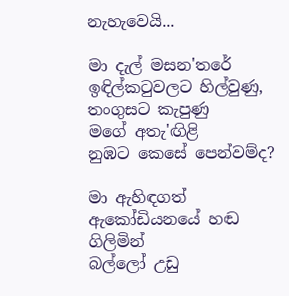නැහැවෙයි...

මා දැල් මසන'තරේ
ඉඳිල්කටුවලට හිල්වුණු,
තංගුසට කැපුණු
මගේ අතැ'ඟිළි
නුඹට කෙසේ පෙන්වම්ද?

මා ඇහිඳගත්
ඇකෝඩියනයේ හඬ ගිලිමින්
බල්ලෝ උඩු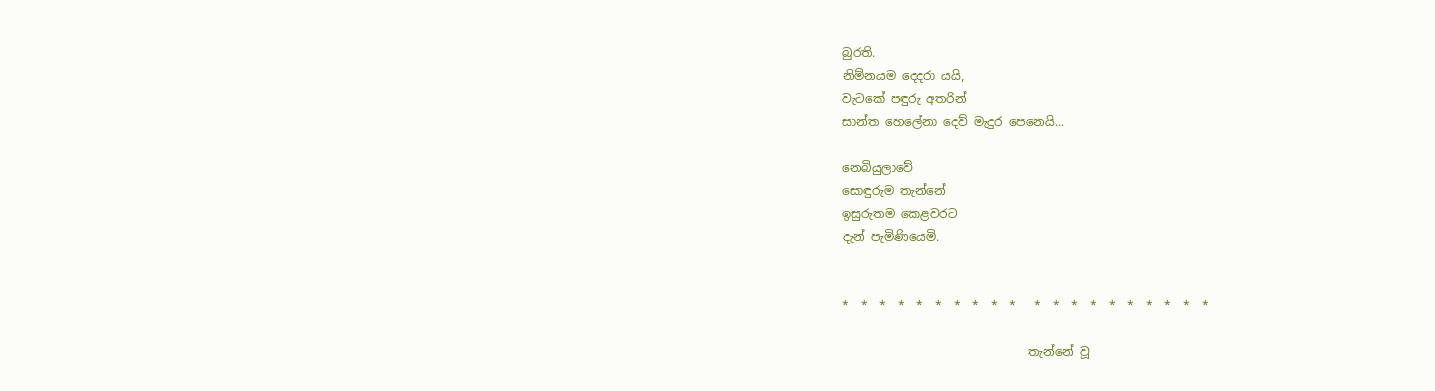බුරති.
නිම්නයම දෙදරා යයි,
වැටකේ පඳුරු අතරින්
සාන්ත හෙලේනා දෙව් මැදුර පෙනෙයි...

නෙබියුලාවේ
සොඳුරුම තැන්නේ
ඉසුරුතම කෙළවරට
දැන් පැමිණියෙමි.


*  *  *  *  *  *  *  *  *  *   *  *  *  *  *  *  *  *  *  *

                               තැන්නේ වූ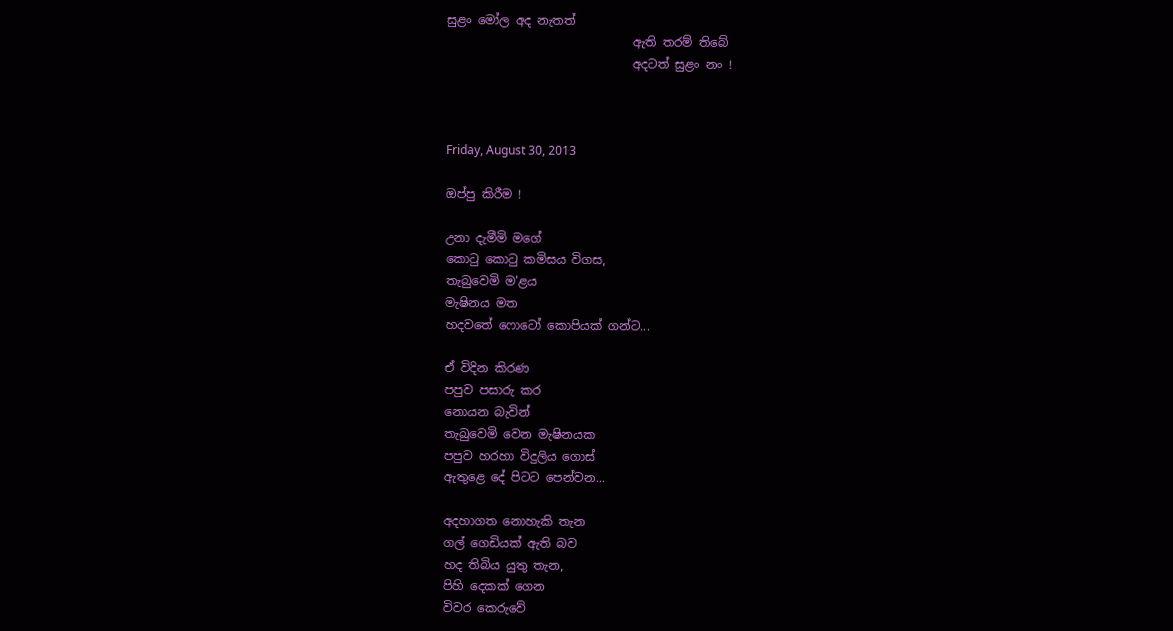සුළං මෝල අද නැතත්
                               ඇති තරම් තිබේ
                               අදටත් සුළං නං !



Friday, August 30, 2013

ඔප්පු කිරීම !

උනා දැමීමි මගේ
කොටු කොටු කමිසය විගස,
තැබුවෙමි ම'ළය
මැෂිනය මත
හදවතේ ෆොටෝ කොපියක් ගන්ට...

ඒ විදින කිරණ
පපුව පසාරු කර
නොයන බැවින්
තැබුවෙමි වෙන මැෂිනයක
පපුව හරහා විදුලිය ගොස්
ඇතුළෙ දේ පිටට පෙන්වන...

අදහාගත නොහැකි තැන
ගල් ගෙඩියක් ඇති බව
හද තිබිය යුතු තැන,
පිහි දෙකක් ගෙන
විවර කෙරුවේ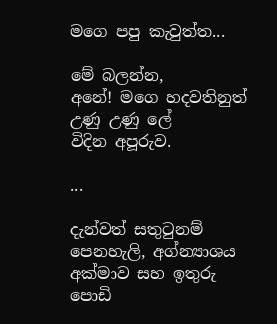මගෙ පපු කැවුත්ත...

මේ බලන්න,
අනේ! මගෙ හදවතිනුත්
උණු උණු ලේ
විදින අපූරුව.

...

දැන්වත් සතුටුනම්
පෙනහැලි, අග්න්‍යාශය
අක්මාව සහ ඉතුරු
පොඩි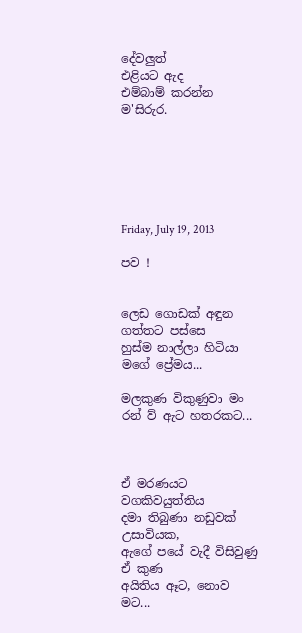දේවලුත්
එළියට ඇද
එම්බාම් කරන්න
ම'සිරුර.






Friday, July 19, 2013

පව !


ලෙඩ ගොඩක් අඳුන ගත්තට පස්සෙ
හුස්ම නාල්ලා හිටියා
මගේ ප්‍රේමය...

මලකුණ විකුණුවා මං
රන් ව්‍ ඇට හතරකට...



ඒ මරණයට වගකිවයුත්තිය
දමා තිබුණා නඩුවක් උසාවියක,
ඇගේ පයේ වැදී විසිවුණු
ඒ කුණ
අයිතිය ඈට, නොව මට...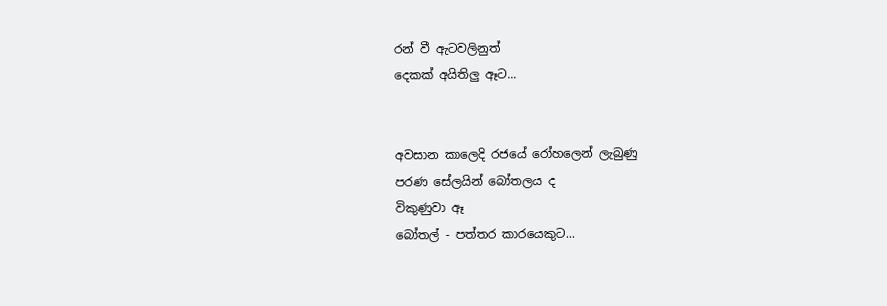රන් වී ඇටවලිනුත්
දෙකක් අයිතිලු ඈට...


අවසාන කාලෙදි රජයේ රෝහලෙන් ලැබුණු
පරණ සේලයින් බෝතලය ද
විකුණුවා ඈ
බෝතල් - පත්තර කාරයෙකුට...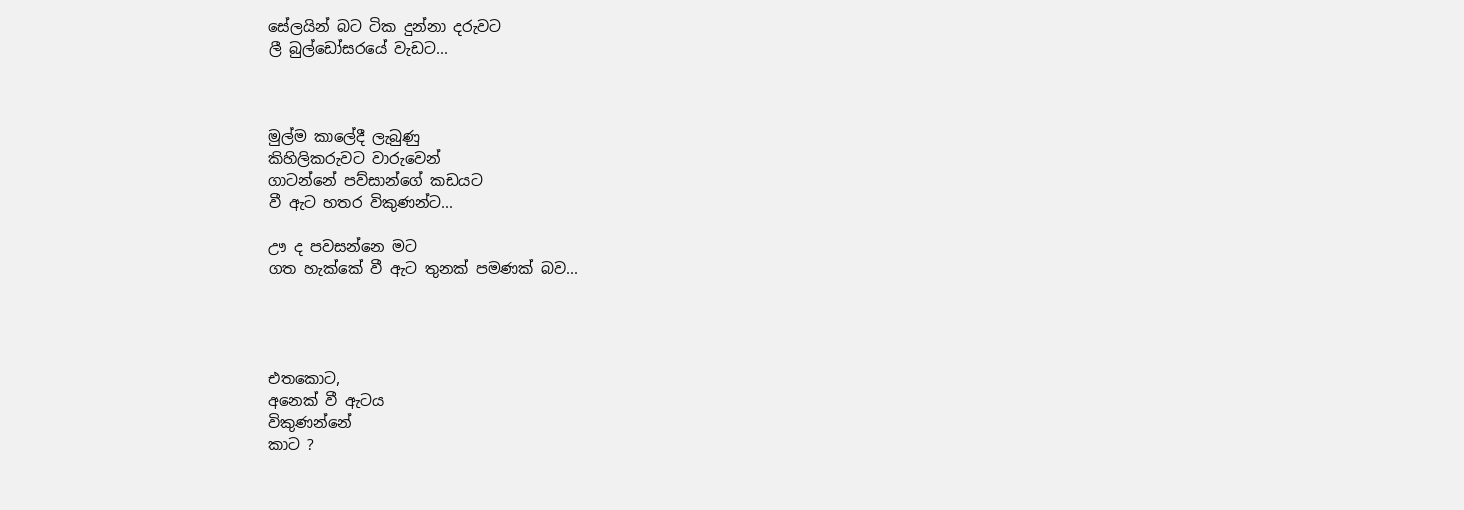සේලයින් බට ටික දුන්නා දරුවට
ලී බුල්ඩෝසරයේ වැඩට...



මුල්ම කාලේදී ලැබුණු
කිහිලිකරුවට වාරුවෙන්
ගාටන්නේ පව්සාන්ගේ කඩයට
වී ඇට හතර විකුණන්ට...

ඌ ද පවසන්නෙ මට
ගත හැක්කේ වී ඇට තුනක් පමණක් බව...




එතකොට,
අනෙක් වී ඇටය
විකුණන්නේ
කාට ?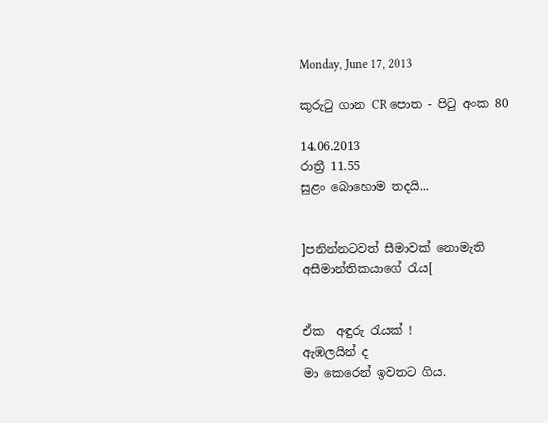Monday, June 17, 2013

කුරුටු ගාන CR පොත - පිටු අංක 80

14.06.2013
රාත්‍රී 11.55
සුළං බොහොම තදයි...


]පනින්නටවත් සීමාවක් නොමැති
අසීමාන්තිකයාගේ රැය[


ඒක  අඳුරු රැයක් !
ඇඹලයින් ද
මා කෙරෙන් ඉවතට ගිය.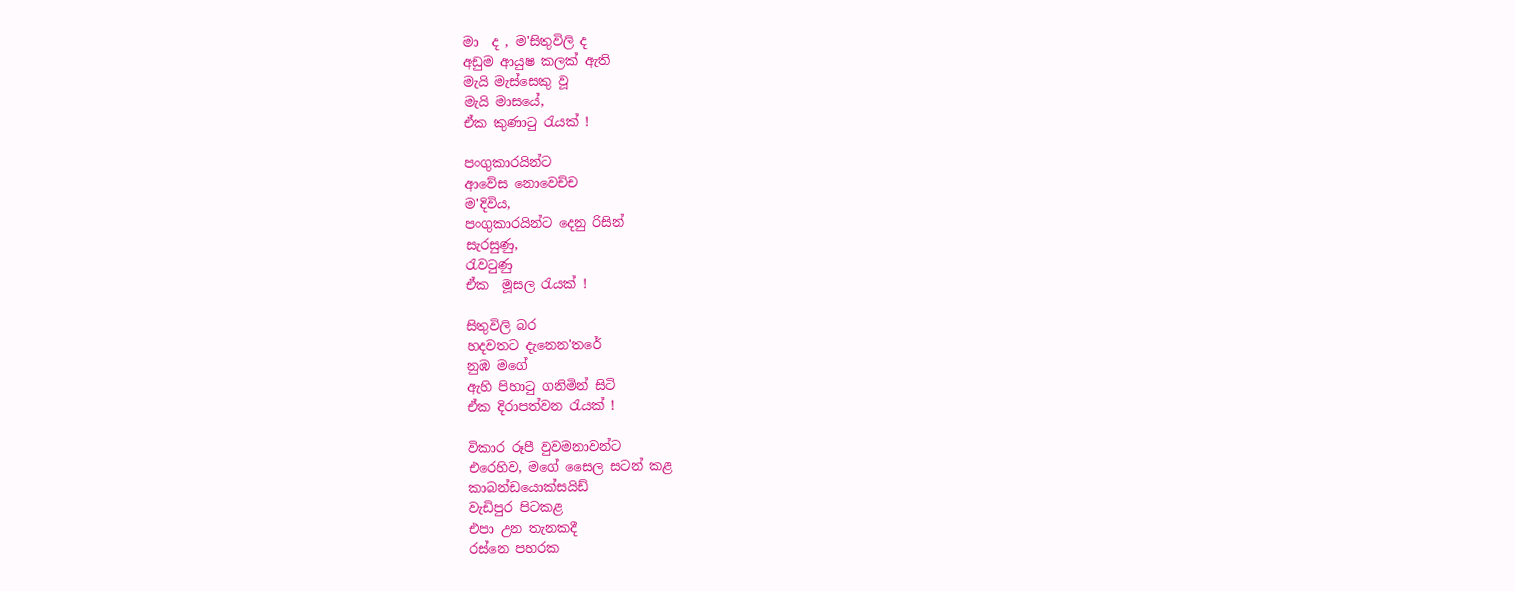මා  ද , ම'සිතුවිලි ද
අඩුම ආයුෂ කලක් ඇති
මැයි මැස්සෙකු වූ
මැයි මාසයේ,
ඒක කුණාටු රැයක් !

පංගුකාරයින්ට
ආවේස නොවෙච්ච
ම'දිවිය,
පංගුකාරයින්ට දෙනු රිසින්
සැරසුණු,
රැවටුණු
ඒක  මූසල රැයක් !

සිතුවිලි බර
හදවතට දැනෙන'තරේ
නුඹ මගේ
ඇහි පිහාටු ගනිමින් සිටි
ඒක දිරාපත්වන රැයක් !

විකාර රූපී වුවමනාවන්ට
එරෙහිව, මගේ සෛල සටන් කළ
කාබන්ඩයොක්සයිඩ්
වැඩිපුර පිටකළ
එපා උන තැනකදී
රස්නෙ පහරක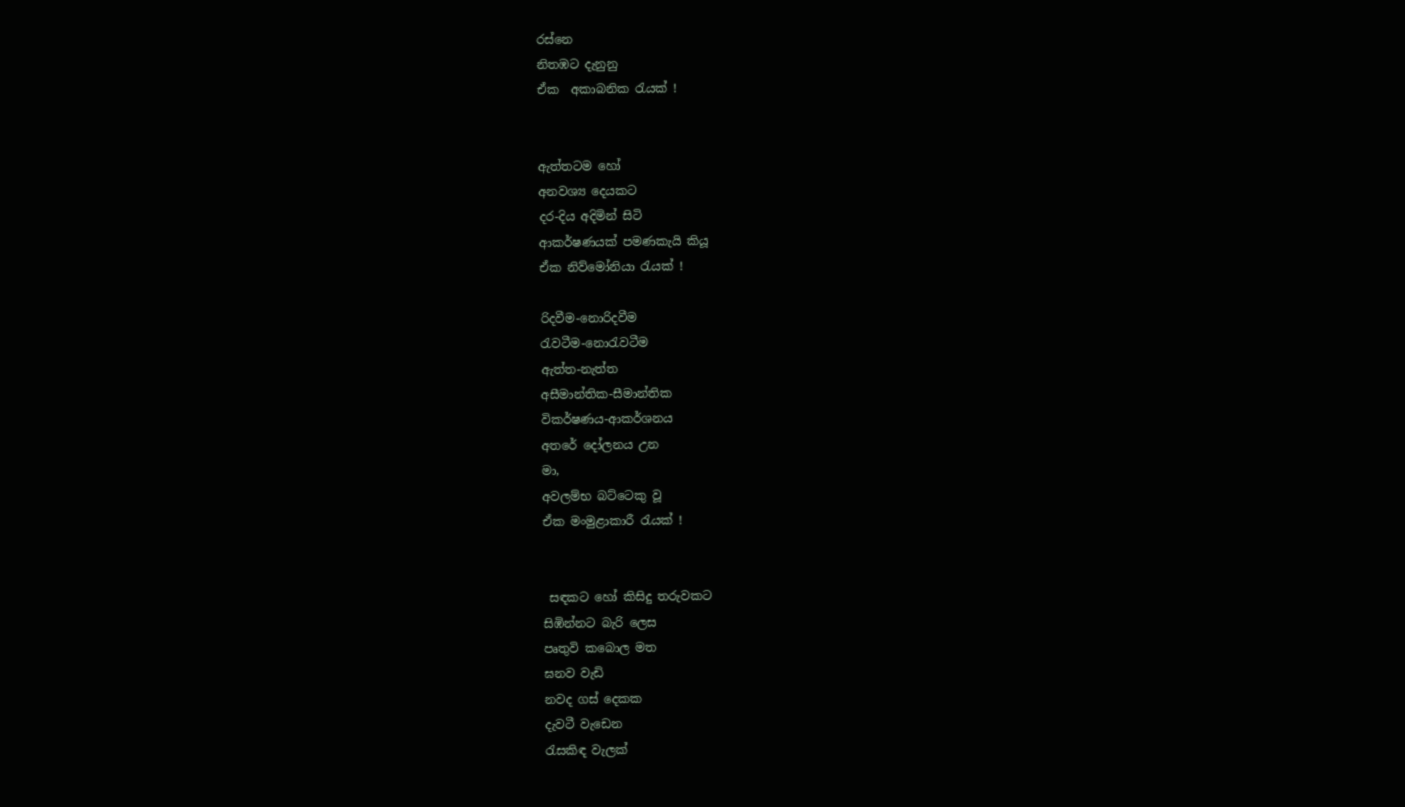රස්නෙ
නිතඹට දැනුනු
ඒක  අකාබනික රැයක් !


ඇත්තටම හෝ
අනවශ්‍ය දෙයකට
දර-දිය අදිමින් සිටි
ආකර්ෂණයක් පමණකැයි කියූ
ඒක නිව්මෝනියා රැයක් !

රිදවීම-නොරිදවීම
රැවටීම-නොරැවටීම
ඇත්ත-නැත්ත
අසීමාන්තික-සීමාන්තික
විකර්ෂණය-ආකර්ශනය
අතරේ දෝලනය උන
මා,
අවලම්භ බට්ටෙකු වූ
ඒක මංමුළාකාරී රැයක් !


 සඳකට හෝ කිසිදු තරුවකට
සිඹින්නට බැරි ලෙස
පෘතුවි කබොල මත
ඝනව වැඩි
නවද ගස් දෙකක
දැවටී වැඩෙන
රැසකිඳ වැලක්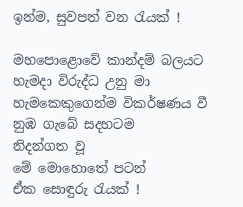ඉන්ම, සුවපත් වන රැයක් !

මහපොළොවේ කාන්දම් බලයට
හැමදා විරුද්ධ උනු මා
හැමකෙකුගෙන්ම විකර්ෂණය වී
නුඹ ගැබේ සදහටම
නිදන්ගත වූ
මේ මොහොතේ පටන්
ඒක සොඳුරු රැයක් !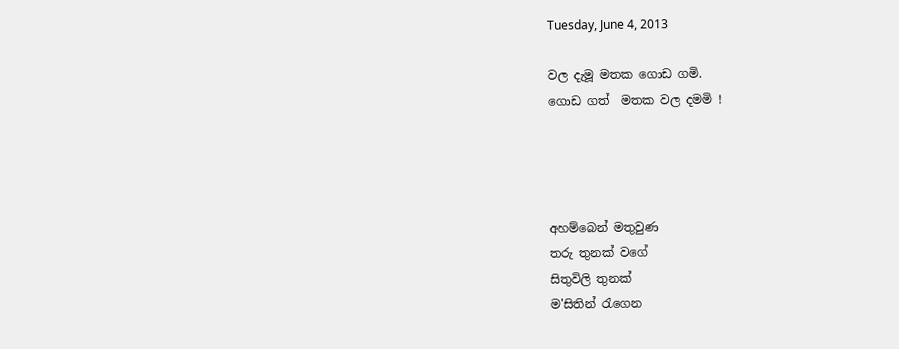Tuesday, June 4, 2013

වල දැමූ මතක ගොඩ ගමි.
ගොඩ ගත්  මතක වල දමමි !




අහම්බෙන් මතුවුණ
තරු තුනක් වගේ
සිතුවිලි තුනක්
ම'සිතින් රැගෙන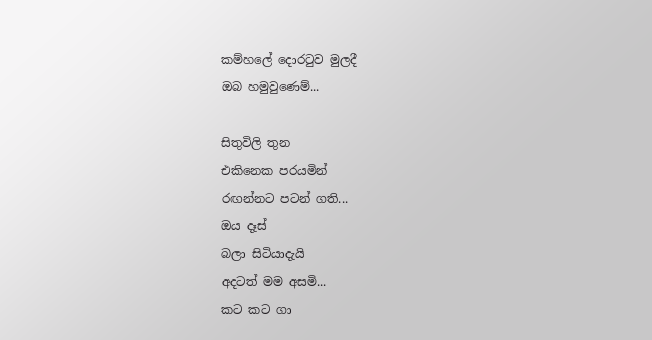කම්හලේ දොරටුව මුලදී
ඔබ හමුවුණෙම්...

සිතුවිලි තුන
එකිනෙක පරයමින්
රඟන්නට පටන් ගති...
ඔය දෑස්
බලා සිටියාදැයි
අදටත් මම අසමි...
කට කට ගා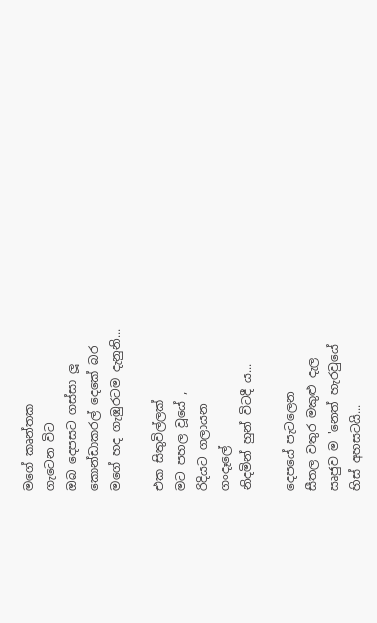මගේ කෘන්තක
ගැටෙන විට
ඔබ දෙපසට ගස්සා ලූ
කොන්ඩාකරල් දෙකේ බර
මගේ හද ගැඹුරටම දැනුනි...

එක සිතුවිල්ලක්
මට පහල වූයේ ,
රිදියට ගලායන
ගංදෑලේ
නිදමින් හුන් විටදී ය...

දෙපයේ පැටලෙන
සීතල වතුර මකුළු දැල
ඍජුව ම 'නෙත් හැරවුයේ
හිස් අහසටයි...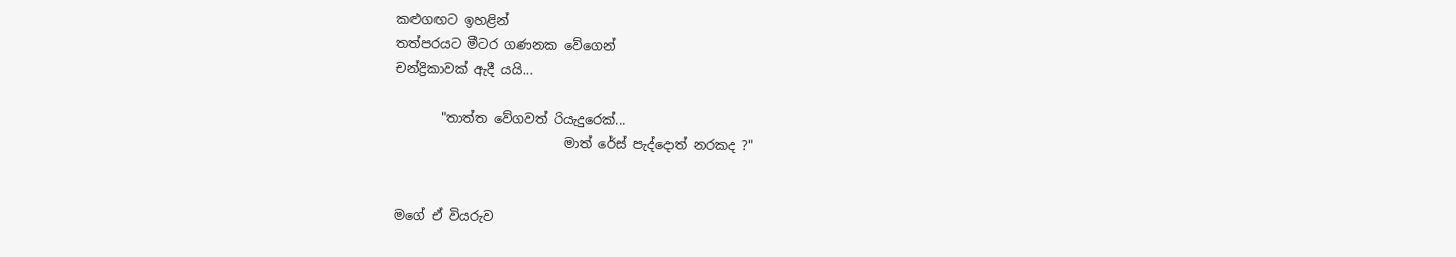කළුගඟට ඉහළින්
තත්පරයට මීටර ගණනක වේගෙන්
චන්ද්‍රිකාවක් ඇදී යයි...

       "තාත්ත වේගවත් රියැදුරෙක්...
                          මාත් රේස් පැද්දොත් නරකද ?"


මගේ ඒ වියරුව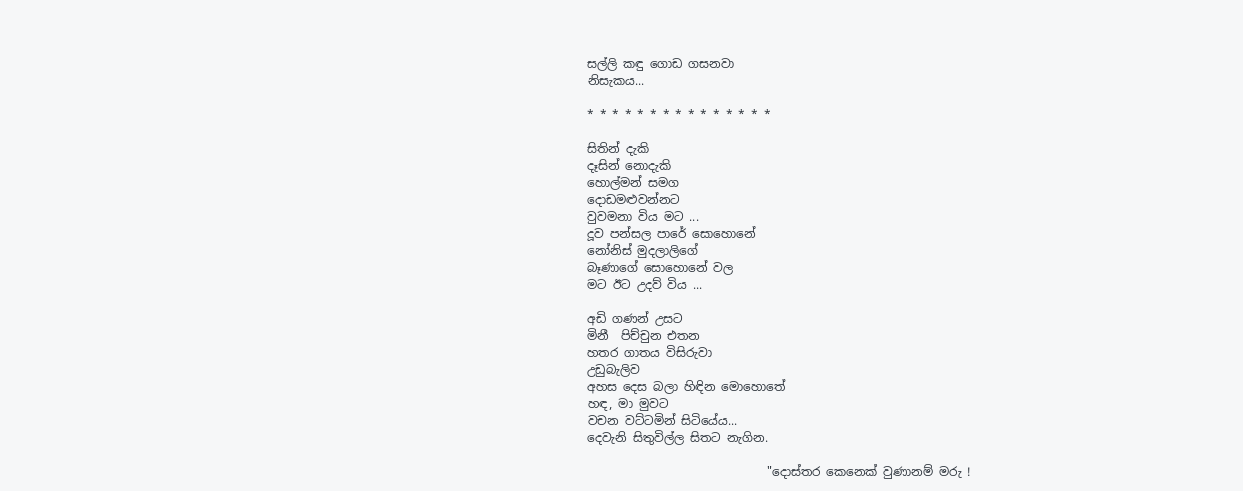සල්ලි කඳු ගොඩ ගසනවා
නිසැකය...

* * * * * * * * * * * * * * *

සිතින් දැකි
දෑසින් නොදැකි
හොල්මන් සමග
දොඩමළුවන්නට
වුවමනා විය මට ...
දූව පන්සල පාරේ සොහොනේ
නෝනිස් මුදලාලිගේ
බෑණාගේ සොහොනේ වල
මට ඊට උදව් විය ...

අඩි ගණන් උසට
මිනී  පිච්චුන එතන
හතර ගාතය විසිරුවා
උඩුබැලිව
අහස දෙස බලා හිඳින මොහොතේ
හඳ, මා මුවට
වචන වට්ටමින් සිටියේය...
දෙවැනි සිතුවිල්ල සිතට නැගින.

                              "දොස්තර කෙනෙක් වුණානම් මරු !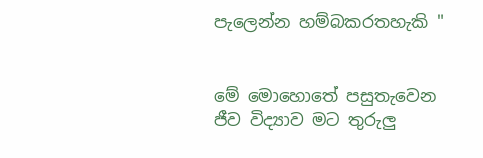පැලෙන්න හම්බකරතහැකි "


මේ මොහොතේ පසුතැවෙන
ජීව විද්‍යාව මට තුරුලු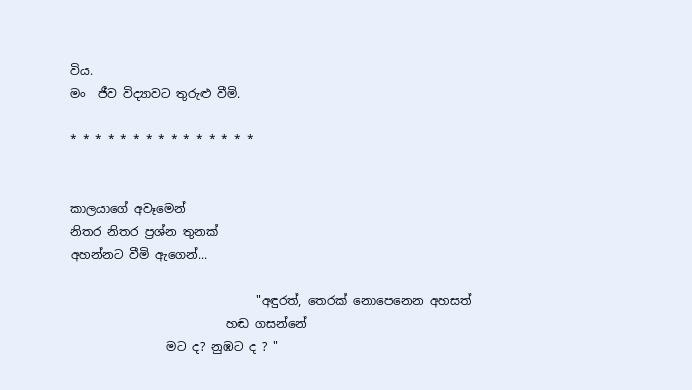විය.
මං  ජීව විද්‍යාවට තුරුළු වීමි.

* * * * * * * * * * * * * * *


කාලයාගේ අවෑමෙන්
නිතර නිතර ප්‍රශ්න තුනක්
අහන්නට වීමි ඇගෙන්...

                               "අඳුරත්, තෙරක් නොපෙනෙන අහසත්
                          හඬ ගසන්නේ
                මට ද? නුඹට ද ? "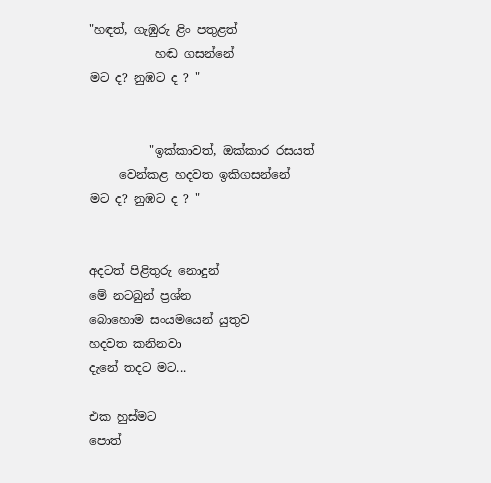"හඳත්, ගැඹුරු ළිං පතුළත්
           හඬ ගසන්නේ
මට ද? නුඹට ද ? "


          "ඉක්කාවත්, ඔක්කාර රසයත්
     වෙන්කළ හදවත ඉකිගසන්නේ
මට ද? නුඹට ද ? "


අදටත් පිළිතුරු නොදුන්
මේ නටබුන් ප්‍රශ්න
බොහොම සංයමයෙන් යුතුව
හදවත කනිනවා
දැනේ තදට මට...

එක හුස්මට
පොත්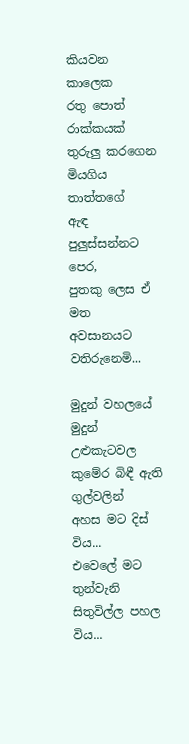කියවන කාලෙක
රතු පොත් රාක්කයක්
තුරුලු කරගෙන
මියගිය තාත්තගේ
ඇඳ  පුලුස්සන්නට පෙර,
පුතකු ලෙස ඒ මත
අවසානයට වතිරුනෙමි...

මුදුන් වහලයේ
මුදුන් උළුකැටවල
කුමේර බිඳී ඇති ගුල්වලින්
අහස මට දිස් විය...
එවෙලේ මට තුන්වැනි
සිතුවිල්ල පහල විය...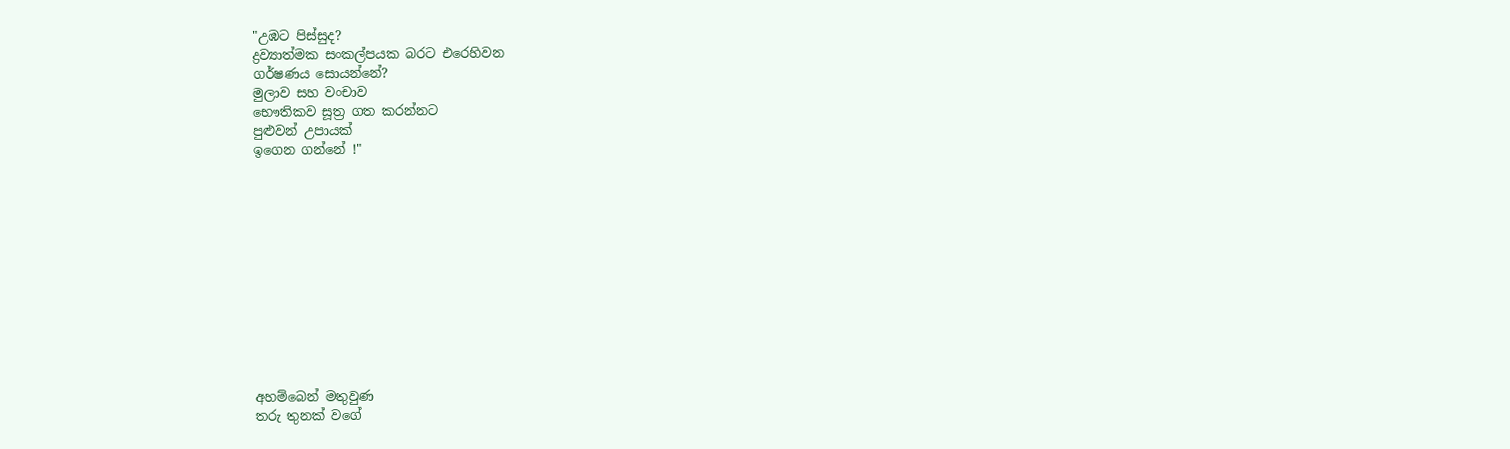"උඹට පිස්සුද?
ද්‍රව්‍යාත්මක සංකල්පයක බරට එරෙහිවන
ගර්ෂණය සොයන්නේ?
මුලාව සහ වංචාව
භෞතිකව සූත්‍ර ගත කරන්නට
පුළුවන් උපායක්
ඉගෙන ගන්නේ !"












අහම්බෙන් මතුවුණ
තරු තුනක් වගේ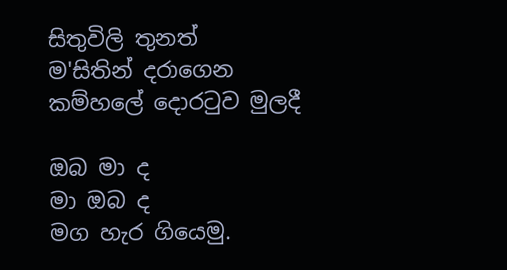සිතුවිලි තුනත්
ම'සිතින් දරාගෙන
කම්හලේ දොරටුව මුලදී

ඔබ මා ද
මා ඔබ ද
මග හැර ගියෙමු.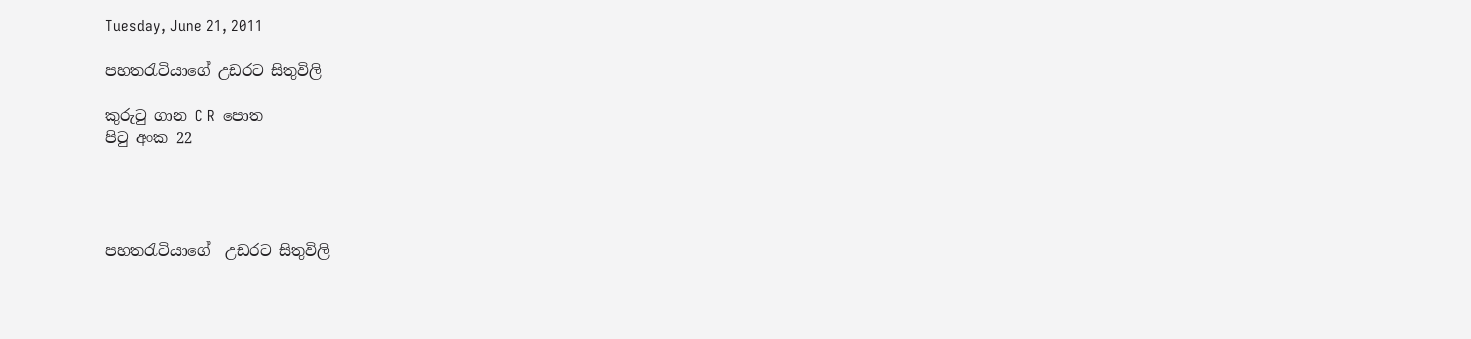Tuesday, June 21, 2011

පහතරැටියාගේ උඩරට සිතුවිලි

කුරුටු ගාන C R  පොත
පිටු අංක 22




පහතරැටියාගේ  උඩරට සිතුවිලි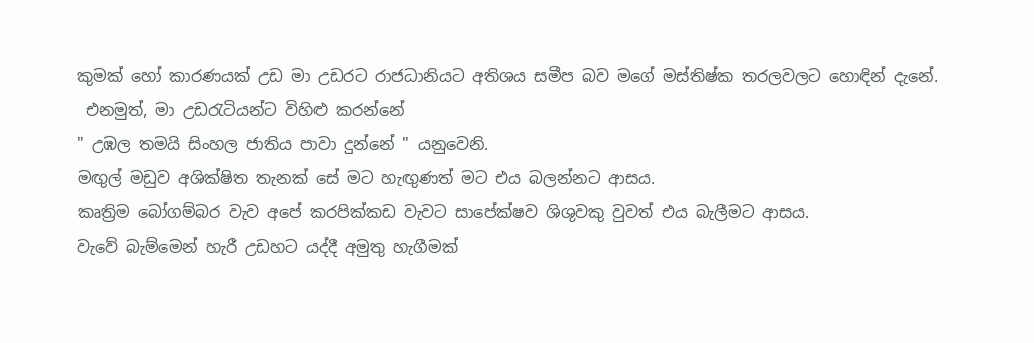කුමක් හෝ කාරණයක් උඩ මා උඩරට රාජධානියට අතිශය සමීප බව මගේ මස්තිෂ්ක තරලවලට හොඳින් දැනේ.
 එනමුත්, මා උඩරැටියන්ට විහිළු කරන්නේ
" උඹල තමයි සිංහල ජාතිය පාවා දුන්නේ " යනුවෙනි.
මඟුල් මඩුව අශික්ෂිත තැනක් සේ මට හැඟුණත් මට එය බලන්නට ආසය.
කෘත්‍රිම බෝගම්බර වැව අපේ කරපික්කඩ වැවට සාපේක්ෂව ශිශුවකු වුවත් එය බැලීමට ආසය.
වැවේ බැම්මෙන් හැරී උඩහට යද්දී අමුතු හැගීමක්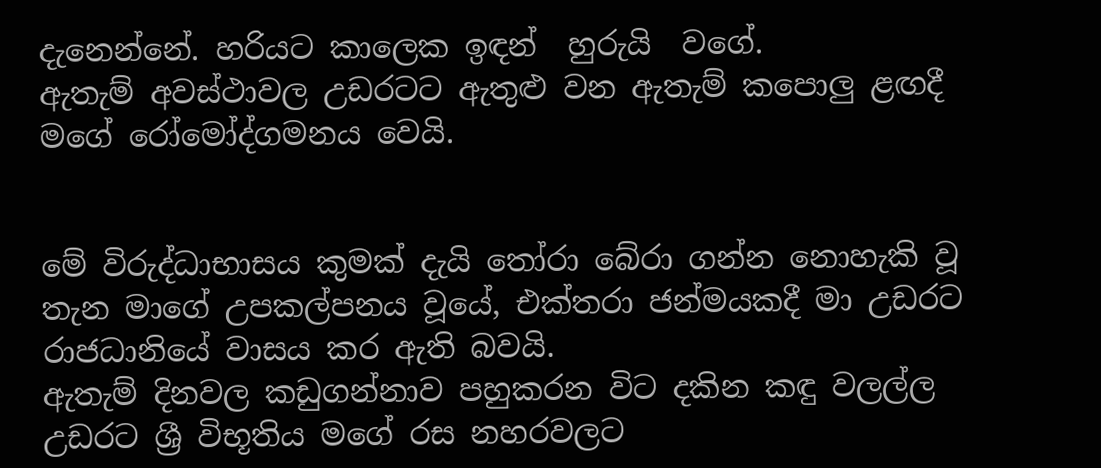දැනෙන්නේ. හරියට කාලෙක ඉඳන්  හුරුයි  වගේ.
ඇතැම් අවස්ථාවල උඩරටට ඇතුළු වන ඇතැම් කපොලු ළඟදී මගේ රෝමෝද්ගමනය වෙයි.


මේ විරුද්ධාභාසය කුමක් දැයි තෝරා බේරා ගන්න නොහැකි වූ තැන මාගේ උපකල්පනය වූයේ, එක්තරා ජන්මයකදී මා උඩරට රාජධානියේ වාසය කර ඇති බවයි.
ඇතැම් දිනවල කඩුගන්නාව පහුකරන විට දකින කඳු වලල්ල උඩරට ශ්‍රී විභූතිය මගේ රස නහරවලට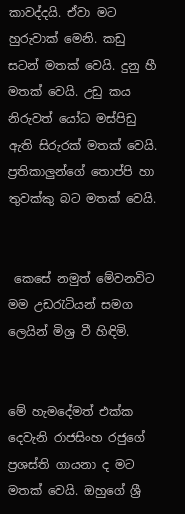කාවද්දයි. ඒවා මට හුරුවාක් මෙනි. කඩු සටන් මතක් වෙයි. දුනු හී  මතක් වෙයි. උඩු කය නිරුවත් යෝධ මස්පිඩු ඇති සිරුරක් මතක් වෙයි. ප්‍රතිකාලුන්ගේ තොප්පි හා තුවක්කු බට මතක් වෙයි.


 කෙසේ නමුත් මේවනවිට මම උඩරැටියන් සමග ලෙයින් මිශ්‍ර වී හිඳිමි.


මේ හැමදේමත් එක්ක දෙවැනි රාජසිංහ රජුගේ ප්‍රශස්ති ගායනා ද මට මතක් වෙයි. ඔහුගේ ශ්‍රී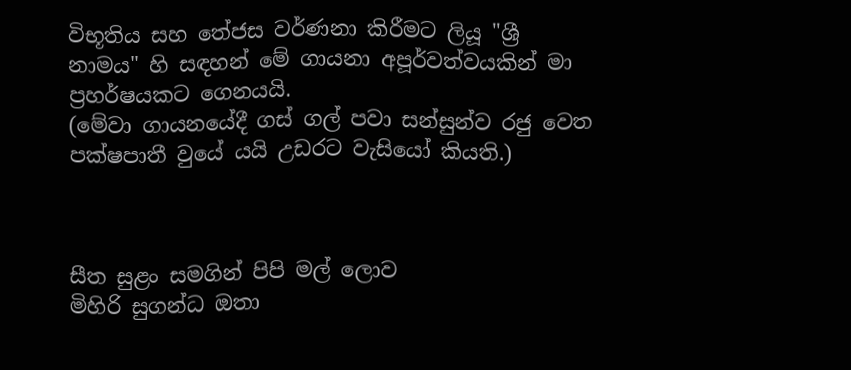විභූතිය සහ තේජස වර්ණනා කිරීමට ලියූ "ශ්‍රී නාමය" හි සඳහන් මේ ගායනා අපූර්වත්වයකින් මා ප්‍රහර්ෂයකට ගෙනයයි.
(මේවා ගායනයේදී ගස් ගල් පවා සන්සුන්ව රජු වෙත පක්ෂපාතී වුයේ යයි උඩරට වැසියෝ කියති.)



සීත සුළං සමගින් පිපි මල් ලොව
මිහිරි සුගන්ධ ඔතා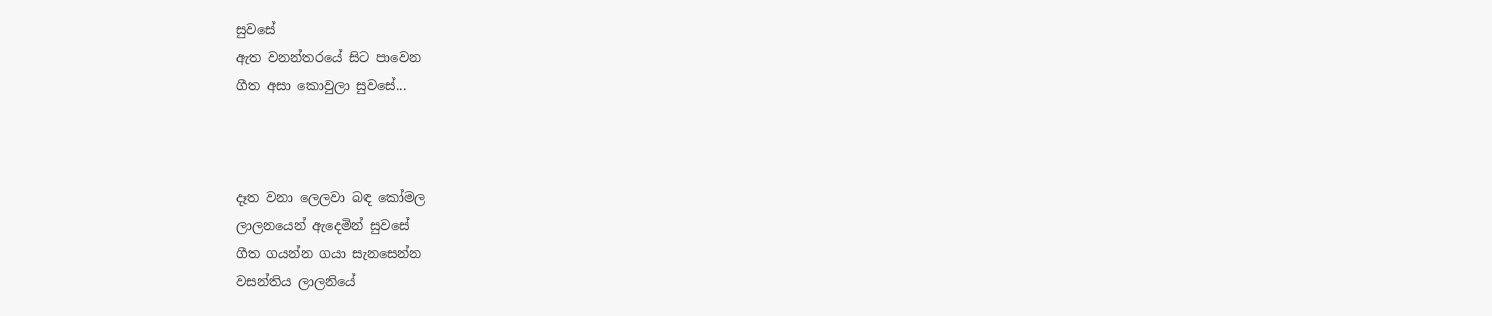සුවසේ
ඇත වනන්තරයේ සිට පාවෙන
ගීත අසා කොවුලා සුවසේ...



දෑත වනා ලෙලවා බඳ කෝමල
ලාලනයෙන් ඇදෙමින් සුවසේ
ගීත ගයන්න ගයා සැනසෙන්න
වසන්තිය ලාලනියේ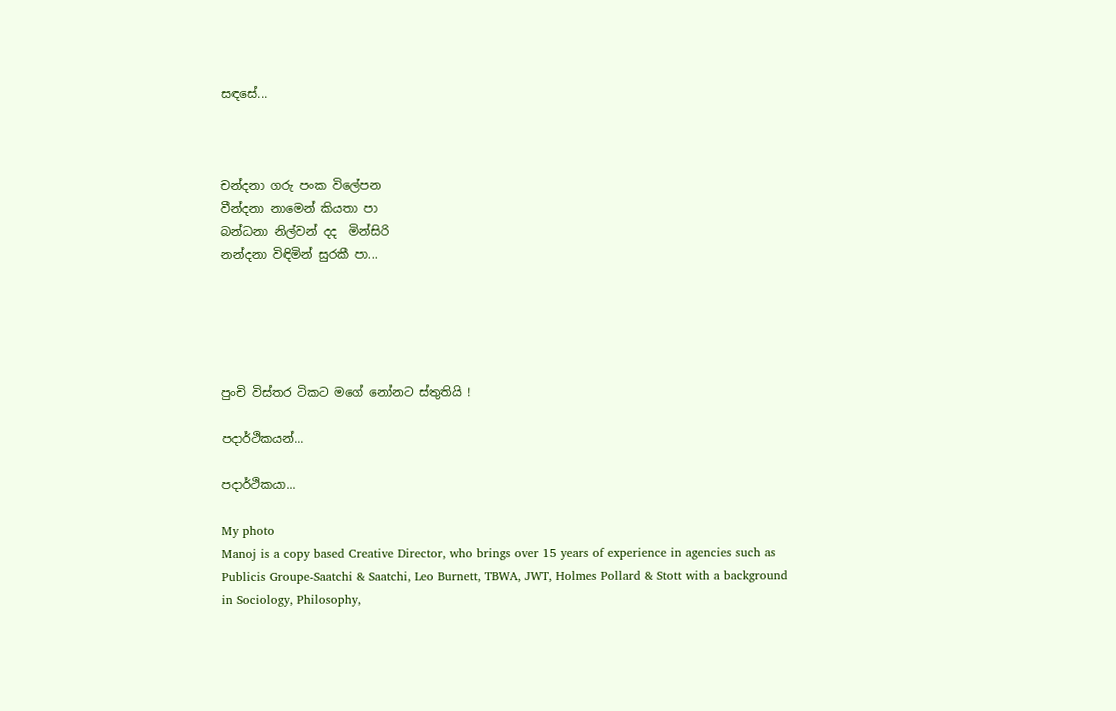සඳසේ...



චන්දනා ගරු පංක විලේපන
වීන්දනා නාමෙන් කියතා පා
බන්ධනා නිල්වන් දද  මින්සිරි
නන්දනා විඳිමින් සුරකී පා...





පුංචි විස්තර ටිකට මගේ නෝනට ස්තුතියි !

පදාර්ථිකයන්...

පදාර්ථිකයා...

My photo
Manoj is a copy based Creative Director, who brings over 15 years of experience in agencies such as Publicis Groupe-Saatchi & Saatchi, Leo Burnett, TBWA, JWT, Holmes Pollard & Stott with a background in Sociology, Philosophy,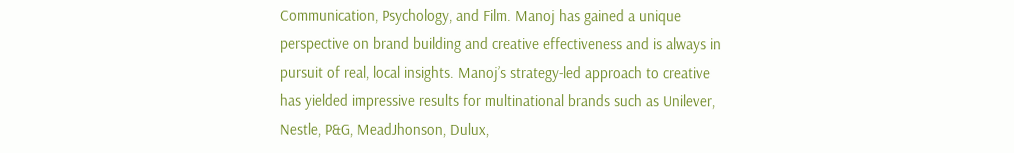Communication, Psychology, and Film. Manoj has gained a unique perspective on brand building and creative effectiveness and is always in pursuit of real, local insights. Manoj’s strategy-led approach to creative has yielded impressive results for multinational brands such as Unilever, Nestle, P&G, MeadJhonson, Dulux,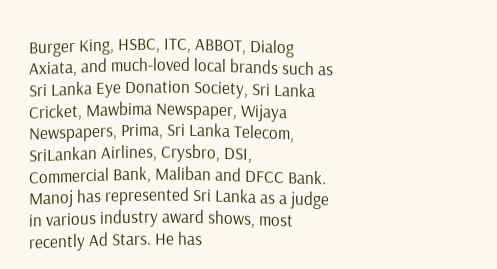Burger King, HSBC, ITC, ABBOT, Dialog Axiata, and much-loved local brands such as Sri Lanka Eye Donation Society, Sri Lanka Cricket, Mawbima Newspaper, Wijaya Newspapers, Prima, Sri Lanka Telecom, SriLankan Airlines, Crysbro, DSI, Commercial Bank, Maliban and DFCC Bank. Manoj has represented Sri Lanka as a judge in various industry award shows, most recently Ad Stars. He has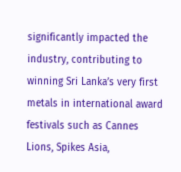significantly impacted the industry, contributing to winning Sri Lanka’s very first metals in international award festivals such as Cannes Lions, Spikes Asia,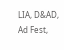LIA, D&AD, Ad Fest,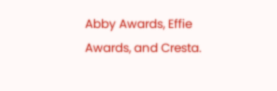Abby Awards, Effie Awards, and Cresta.